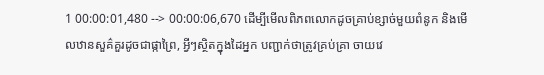1 00:00:01,480 --> 00:00:06,670 ដើម្បីមើលពិភពលោកដូចគ្រាប់ខ្សាច់មួយពំនូក និងមើលឋានសួគ៌គួរដូចជាផ្កាព្រៃ, អ្វីៗស្ថិតក្នុងដៃអ្នក បញ្ជាក់ថាត្រូវគ្រប់គ្រា ចាយវេ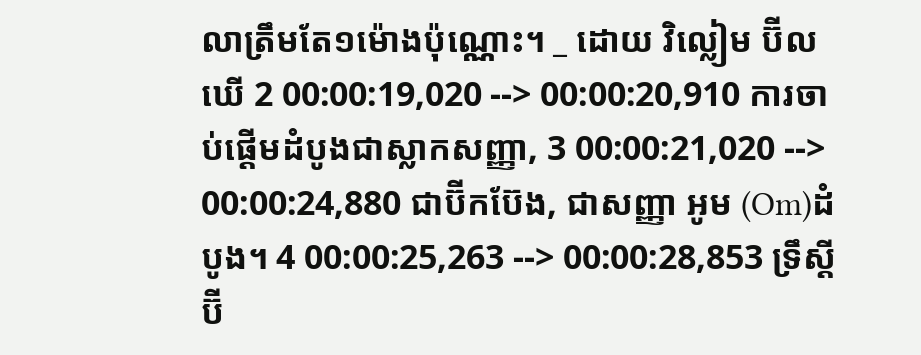លាត្រឹមតែ១ម៉ោងប៉ុណ្ណោះ។ _ ដោយ វិល្លៀម ប៊ីលឃើ 2 00:00:19,020 --> 00:00:20,910 ការចាប់ផ្តើមដំបូងជាស្លាកសញ្ញា, 3 00:00:21,020 --> 00:00:24,880 ជាប៊ីកប៊ែង, ជាសញ្ញា អូម (Om)ដំបូង។ 4 00:00:25,263 --> 00:00:28,853 ទ្រឹស្ដីប៊ី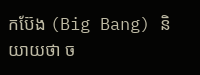កប៊ែង (Big Bang) និយាយថា ច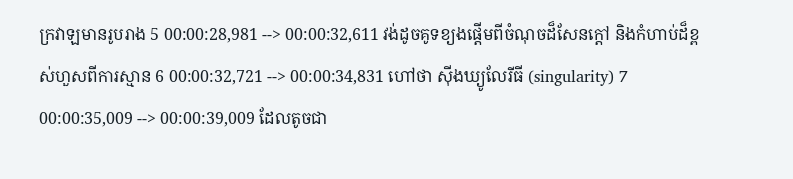ក្រវាឡមានរូបរាង 5 00:00:28,981 --> 00:00:32,611 វង់ដូចគូទខ្យងផ្តើមពីចំណុចដ៏សែនក្តៅ និងកំហាប់ដ៏ខ្ពស់ហួសពីការស្មាន 6 00:00:32,721 --> 00:00:34,831 ហៅថា ស៊ីងឃ្យូលែរីធី (singularity) 7 00:00:35,009 --> 00:00:39,009 ដែលតូចជា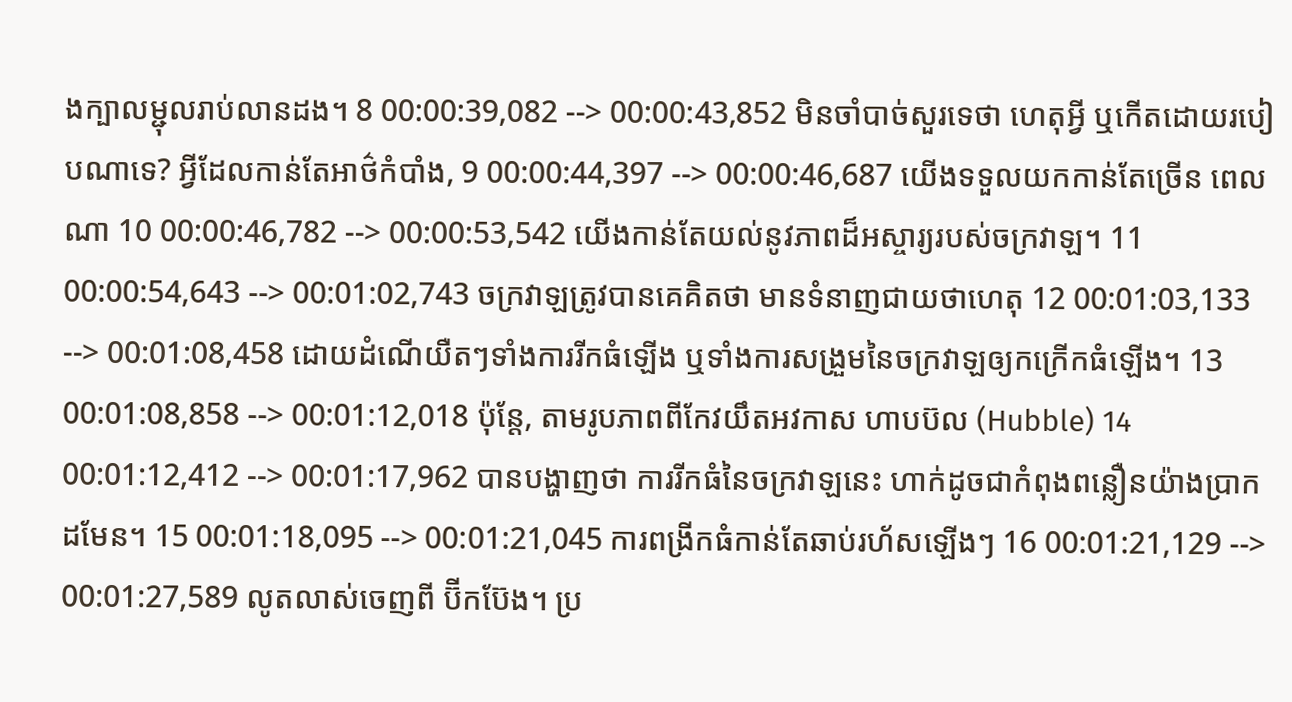ងក្បាលម្ជុលរាប់លានដង។ 8 00:00:39,082 --> 00:00:43,852 មិនចាំបាច់សួរទេថា ហេតុអ្វី ឬកើតដោយរបៀបណាទេ? អ្វីដែលកាន់តែអាថ៌កំបាំង, 9 00:00:44,397 --> 00:00:46,687 យើងទទួលយកកាន់តែច្រើន ពេលណា 10 00:00:46,782 --> 00:00:53,542 យើងកាន់តែយល់នូវភាពដ៏អស្ចារ្យរបស់ចក្រវាឡ។ 11 00:00:54,643 --> 00:01:02,743 ចក្រវាឡត្រូវបានគេគិតថា មានទំនាញជាយថាហេតុ 12 00:01:03,133 --> 00:01:08,458 ដោយដំណើយឺតៗទាំងការរីកធំឡើង ឬទាំងការសង្រួមនៃចក្រវាឡឲ្យកក្រើកធំឡើង។ 13 00:01:08,858 --> 00:01:12,018 ប៉ុន្តែ, តាមរូបភាពពីកែវយឹតអវកាស ហាបប៊ល (Hubble) 14 00:01:12,412 --> 00:01:17,962 បានបង្ហាញថា ការរីកធំនៃចក្រវាឡនេះ ហាក់ដូចជាកំពុងពន្លឿនយ៉ាងប្រាកដមែន។ 15 00:01:18,095 --> 00:01:21,045 ការពង្រីកធំកាន់តែឆាប់រហ័សឡើងៗ 16 00:01:21,129 --> 00:01:27,589 លូតលាស់ចេញពី ប៊ីកប៊ែង។ ប្រ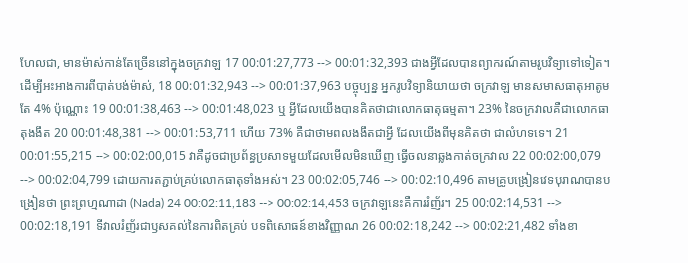ហែលជា, មានម៉ាស់កាន់តែច្រើននៅក្នុងចក្រវាឡ 17 00:01:27,773 --> 00:01:32,393 ជាងអ្វីដែលបានព្យាករណ៍តាមរូបវិទ្យាទៅទៀត។ ដើម្បីអះអាងការពីបាត់បង់ម៉ាស់, 18 00:01:32,943 --> 00:01:37,963 បច្ចុប្បន្ន អ្នករូបវិទ្យានិយាយថា ចក្រវាឡ មានសមាសធាតុអាតូមតែ 4% ប៉ុណ្ណោះ 19 00:01:38,463 --> 00:01:48,023 ឬ អ្វីដែលយើងបានគិតថាជាលោកធាតុធម្មតា។ 23% នៃចក្រវាលគឺជាលោកធាតុងងឹត 20 00:01:48,381 --> 00:01:53,711 ហើយ 73% គឺជាថាមពលងងឹតជាអ្វី ដែលយើងពីមុនគិតថា ជាលំហទទេ។ 21 00:01:55,215 --> 00:02:00,015 វាគឺដូចជាប្រព័ន្ធប្រសាទមួយដែលមើលមិនឃើញ ធ្វើចលនាឆ្លងកាត់ចក្រវាល 22 00:02:00,079 --> 00:02:04,799 ដោយការតភ្ជាប់គ្រប់លោកធាតុទាំងអស់។ 23 00:02:05,746 --> 00:02:10,496 តាមគ្រូបង្រៀនវេទបុរាណបានបង្រៀនថា ព្រះព្រហ្មណាដា (Nada) 24 00:02:11,183 --> 00:02:14,453 ចក្រវាឡនេះគឺការរំញ័រ។ 25 00:02:14,531 --> 00:02:18,191 ទីវាលរំញ័រជាឫសគល់នៃការពិតគ្រប់ បទពិសោធន៍ខាងវិញ្ញាណ 26 00:02:18,242 --> 00:02:21,482 ទាំងខា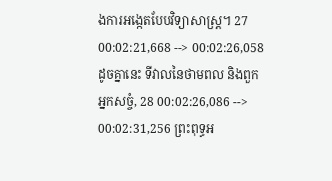ងការអង្កេតបែបវិទ្យាសាស្រ្ត។ 27 00:02:21,668 --> 00:02:26,058 ដូចគ្នានេះ ទីវាលនៃថាមពល និងពួកអ្នកសច្ចំ, 28 00:02:26,086 --> 00:02:31,256 ព្រះពុទ្ធអ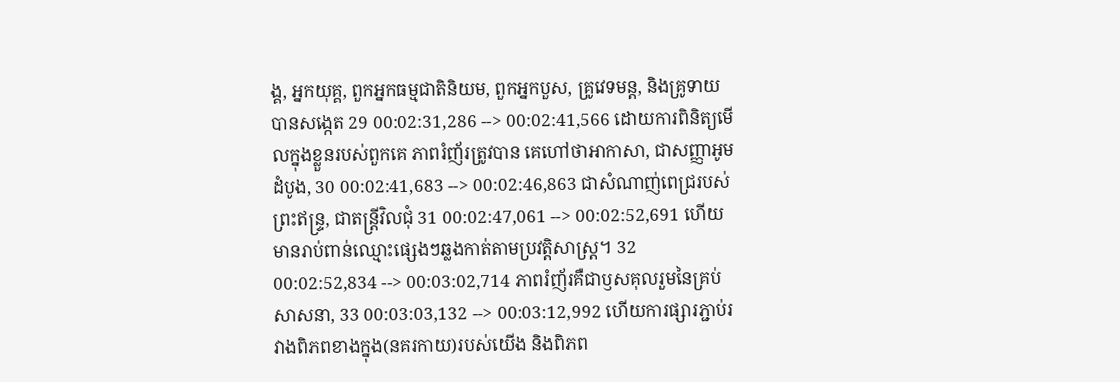ង្គ, អ្នកយុគ្គ, ពួកអ្នកធម្មជាតិនិយម, ពួកអ្នកបួស, គ្រូវេទមន្ត, និងគ្រូទាយបានសង្កេត 29 00:02:31,286 --> 00:02:41,566 ដោយការពិនិត្យមើលក្នុងខ្លួនរបស់ពួកគេ ភាពរំញ័រត្រូវបាន គេហៅថាអាកាសា, ជាសញ្ញាអូម ដំបូង, 30 00:02:41,683 --> 00:02:46,863 ជាសំណាញ់ពេជ្ររបស់ព្រះឥន្ទ្រ, ជាតន្ត្រីវិលជុំ 31 00:02:47,061 --> 00:02:52,691 ហើយមានរាប់ពាន់ឈ្មោះផ្សេងៗឆ្លងកាត់តាមប្រវត្តិសាស្រ្ត។ 32 00:02:52,834 --> 00:03:02,714 ភាពរំញ័រគឺជាឫសគុលរួមនៃគ្រប់សាសនា, 33 00:03:03,132 --> 00:03:12,992 ហើយការផ្សារភ្ជាប់រវាងពិភពខាងក្នុង(នគរកាយ)របស់យើង និងពិភព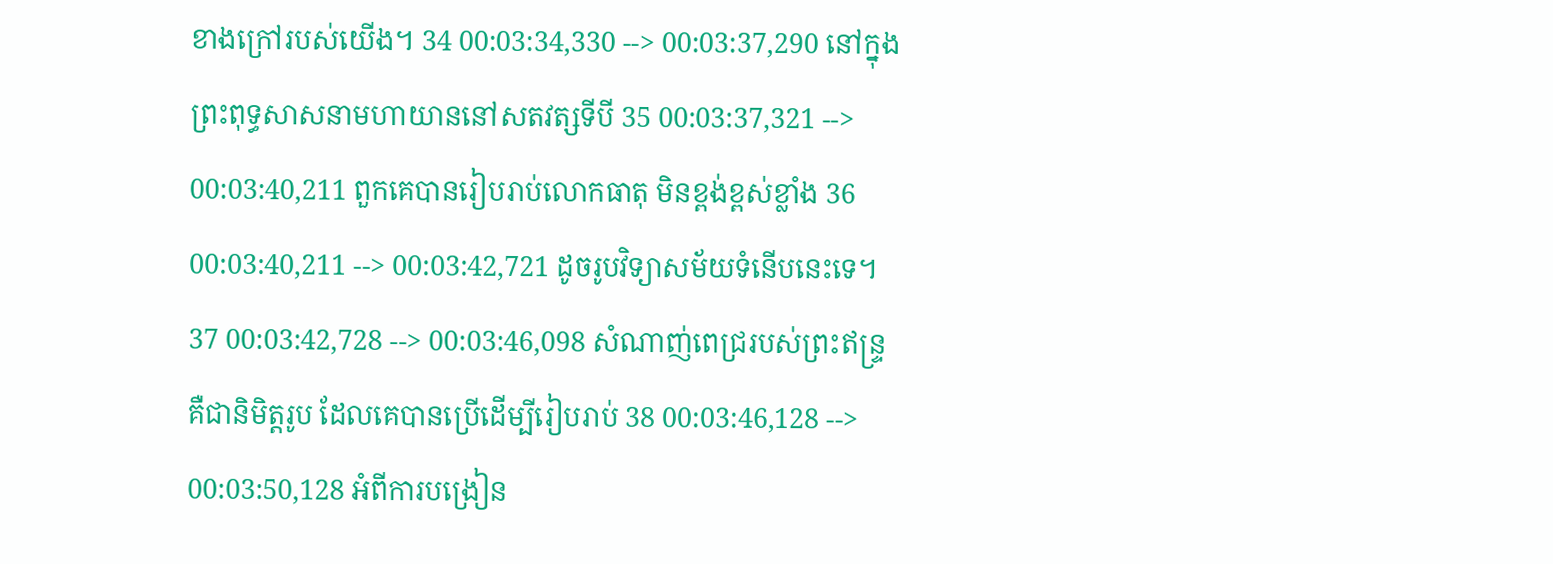ខាងក្រៅរបស់យើង។ 34 00:03:34,330 --> 00:03:37,290 នៅក្នុងព្រះពុទ្ធសាសនាមហាយាននៅសតវត្សទីបី 35 00:03:37,321 --> 00:03:40,211 ពួកគេបានរៀបរាប់លោកធាតុ មិនខ្ពង់ខ្ពស់ខ្លាំង 36 00:03:40,211 --> 00:03:42,721 ដូចរូបវិទ្យាសម័យទំនើបនេះទេ។ 37 00:03:42,728 --> 00:03:46,098 សំណាញ់ពេជ្ររបស់ព្រះឥន្ទ្រ គឺជានិមិត្តរូប ដែលគេបានប្រើដើម្បីរៀបរាប់ 38 00:03:46,128 --> 00:03:50,128 អំពីការបង្រៀន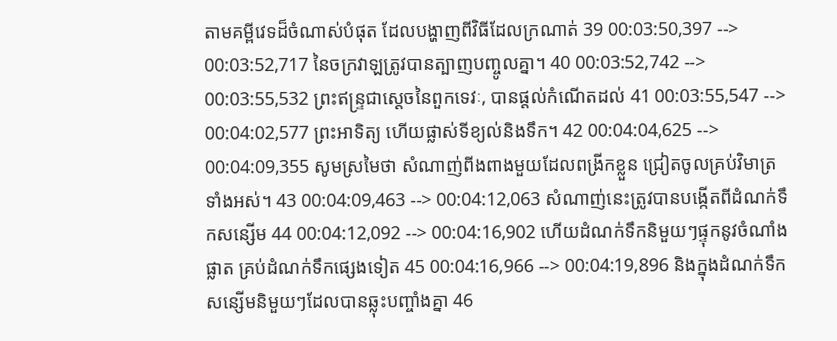តាមគម្ពីវេទដ៏ចំណាស់បំផុត ដែលបង្ហាញពីវិធីដែលក្រណាត់ 39 00:03:50,397 --> 00:03:52,717 នៃចក្រវាឡត្រូវបានត្បាញបញ្ចូលគ្នា។ 40 00:03:52,742 --> 00:03:55,532 ព្រះឥន្ទ្រជាស្ដេចនៃពួកទេវៈ, បានផ្ដល់កំណើតដល់ 41 00:03:55,547 --> 00:04:02,577 ព្រះអាទិត្យ ហើយផ្លាស់ទីខ្យល់និងទឹក។ 42 00:04:04,625 --> 00:04:09,355 សូមស្រមៃថា សំណាញ់ពីងពាងមួយដែលពង្រីកខ្លួន ជ្រៀតចូលគ្រប់វិមាត្រទាំងអស់។ 43 00:04:09,463 --> 00:04:12,063 សំណាញ់នេះត្រូវបានបង្កើតពីដំណក់ទឹកសន្សើម 44 00:04:12,092 --> 00:04:16,902 ហើយដំណក់ទឹកនិមួយៗផ្ទុកនូវចំណាំងផ្លាត គ្រប់ដំណក់ទឹកផ្សេងទៀត 45 00:04:16,966 --> 00:04:19,896 និងក្នុងដំណក់ទឹកសន្សើមនិមួយៗដែលបានឆ្លុះបញ្ចាំងគ្នា 46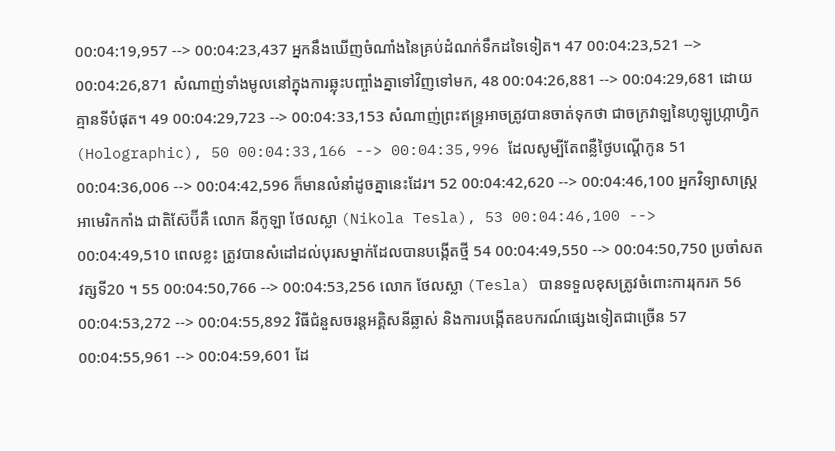00:04:19,957 --> 00:04:23,437 អ្នកនឹងឃើញចំណាំងនៃគ្រប់ដំណក់ទឹកដទៃទៀត។ 47 00:04:23,521 --> 00:04:26,871 សំណាញ់ទាំងមូលនៅក្នុងការឆ្លុះបញ្ចាំងគ្នាទៅវិញទៅមក, 48 00:04:26,881 --> 00:04:29,681 ដោយគ្មានទីបំផុត។ 49 00:04:29,723 --> 00:04:33,153 សំណាញ់ព្រះឥន្ទ្រអាចត្រូវបានចាត់ទុកថា ជាចក្រវាឡនៃហូឡូហ្ក្រាហ្វិក (Holographic), 50 00:04:33,166 --> 00:04:35,996 ដែលសូម្បីតែពន្លឺថ្ងៃបណ្តើកូន 51 00:04:36,006 --> 00:04:42,596 ក៏មានលំនាំដូចគ្នានេះដែរ។ 52 00:04:42,620 --> 00:04:46,100 អ្នកវិទ្យាសាស្រ្តអាមេរិកកាំង ជាតិស៊ែប៊ីគឺ លោក នីកូឡា ថែលស្លា (Nikola Tesla), 53 00:04:46,100 --> 00:04:49,510 ពេលខ្លះ ត្រូវបានសំដៅដល់បុរសម្នាក់ដែលបានបង្កើតថ្មី 54 00:04:49,550 --> 00:04:50,750 ប្រចាំសតវត្សទី20 ។ 55 00:04:50,766 --> 00:04:53,256 លោក ថែលស្លា (Tesla) បានទទួលខុសត្រូវចំពោះការរុករក 56 00:04:53,272 --> 00:04:55,892 វិធីជំនួសចរន្តអគ្គិសនីឆ្លាស់ និងការបង្កើតឧបករណ៍ផ្សេងទៀតជាច្រើន 57 00:04:55,961 --> 00:04:59,601 ដែ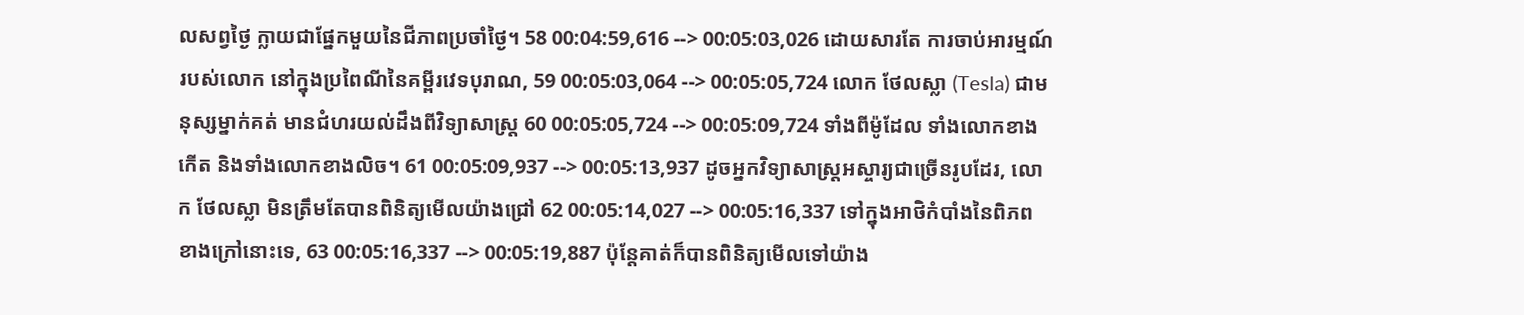លសព្វថ្ងៃ ក្លាយជាផ្នែកមួយនៃជីភាពប្រចាំថ្ងៃ។ 58 00:04:59,616 --> 00:05:03,026 ដោយសារតែ ការចាប់អារម្មណ៍របស់លោក នៅក្នុងប្រពៃណីនៃគម្ពីរវេទបុរាណ, 59 00:05:03,064 --> 00:05:05,724 លោក ថែលស្លា (Tesla) ជាមនុស្សម្នាក់គត់ មានជំហរយល់ដឹងពីវិទ្យាសាស្រ្ត 60 00:05:05,724 --> 00:05:09,724 ទាំងពីម៉ូដែល ទាំងលោកខាងកើត និងទាំងលោកខាងលិច។ 61 00:05:09,937 --> 00:05:13,937 ដូចអ្នកវិទ្យាសាស្ដ្រអស្ចារ្យជាច្រើនរូបដែរ, លោក ថែលស្លា មិនត្រឹមតែបានពិនិត្យមើលយ៉ាងជ្រៅ 62 00:05:14,027 --> 00:05:16,337 ទៅក្នុងអាថិកំបាំងនៃពិភពខាងក្រៅនោះទេ, 63 00:05:16,337 --> 00:05:19,887 ប៉ុន្តែគាត់ក៏បានពិនិត្យមើលទៅយ៉ាង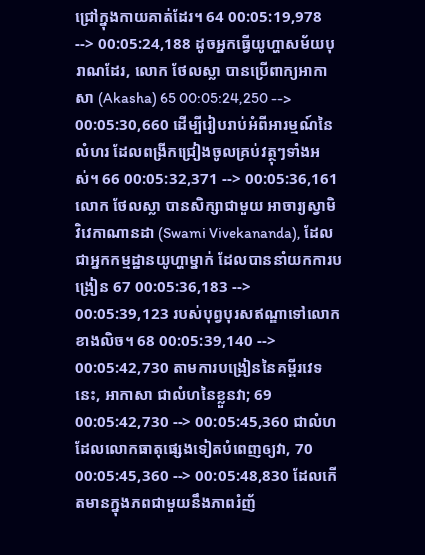ជ្រៅក្នុងកាយគាត់ដែរ។ 64 00:05:19,978 --> 00:05:24,188 ដូចអ្នកធ្វើយូហ្ហាសម័យបុរាណដែរ, លោក ថែលស្លា បានប្រើពាក្យអាកាសា (Akasha) 65 00:05:24,250 --> 00:05:30,660 ដើម្បីរៀបរាប់អំពីអារម្មណ៍នៃលំហរ ដែលពង្រីកជ្រៀងចូលគ្រប់វត្ថុៗទាំងអស់។ 66 00:05:32,371 --> 00:05:36,161 លោក ថែលស្លា បានសិក្សាជាមួយ អាចារ្យស្វាមិ វិវេកាណានដា (Swami Vivekananda), ដែលជាអ្នកកម្មដ្ឋានយូហ្ហាម្នាក់ ដែលបាននាំយកការបង្រៀន 67 00:05:36,183 --> 00:05:39,123 របស់បុព្វបុរសឥណ្ឌាទៅលោកខាងលិច។ 68 00:05:39,140 --> 00:05:42,730 តាមការបង្រៀននៃគម្ពីរវេទនេះ, អាកាសា ជាលំហនៃខ្លួនវា; 69 00:05:42,730 --> 00:05:45,360 ជាលំហដែលលោកធាតុផ្សេងទៀតបំពេញឲ្យវា, 70 00:05:45,360 --> 00:05:48,830 ដែលកើតមានក្នុងភពជាមួយនឹងភាពរំញ័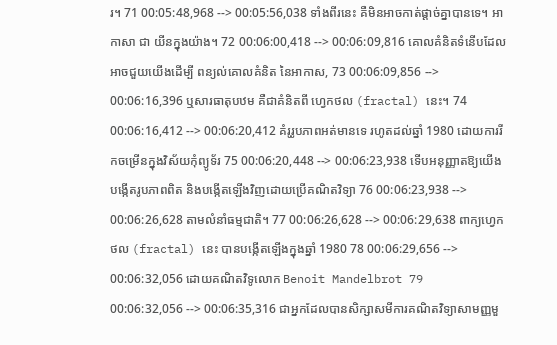រ។ 71 00:05:48,968 --> 00:05:56,038 ទាំងពីរនេះ គឺមិនអាចកាត់ផ្ដាច់គ្នាបានទេ។ អាកាសា ជា យីនក្នុងយ៉ាង។ 72 00:06:00,418 --> 00:06:09,816 គោលគំនិតទំនើបដែលអាចជួយយើងដើម្បី ពន្យល់គោលគំនិត នៃអាកាស, 73 00:06:09,856 --> 00:06:16,396 ឬសារធាតុបឋម គឺជាគំនិតពី ហ្វេកថល (fractal) នេះ។ 74 00:06:16,412 --> 00:06:20,412 គំរូរូបភាពអត់មានទេ រហូតដល់ឆ្នាំ 1980 ដោយការរីកចម្រើនក្នុងវិស័យកុំព្យូទ័រ 75 00:06:20,448 --> 00:06:23,938 ទើបអនុញ្ញាតឱ្យយើងបង្កើតរូបភាពពិត និងបង្កើតឡើងវិញដោយប្រើគណិតវិទ្យា 76 00:06:23,938 --> 00:06:26,628 តាមលំនាំធម្មជាតិ។ 77 00:06:26,628 --> 00:06:29,638 ពាក្យហ្វេកថល (fractal) នេះ បានបង្កើតឡើងក្នុងឆ្នាំ 1980 78 00:06:29,656 --> 00:06:32,056 ដោយគណិតវិទូលោក Benoit Mandelbrot 79 00:06:32,056 --> 00:06:35,316 ជាអ្នកដែលបានសិក្សាសមីការគណិតវិទ្យាសាមញ្ញមួ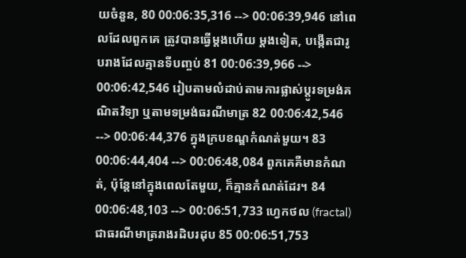យចំនួន, 80 00:06:35,316 --> 00:06:39,946 នៅពេលដែលពួកគេ ត្រូវបានធ្វើម្តងហើយ ម្តងទៀត, បង្កើតជារូបរាងដែលគ្មានទីបញ្ចប់ 81 00:06:39,966 --> 00:06:42,546 រៀបតាមលំដាប់តាមការផ្លាស់ប្តូរទម្រង់គណិតវិទ្យា ឬតាមទម្រង់ធរណីមាត្រ 82 00:06:42,546 --> 00:06:44,376 ក្នុងក្របខណ្ឌកំណត់មួយ។ 83 00:06:44,404 --> 00:06:48,084 ពួកគេគឺមានកំណត់, ប៉ុន្តែនៅក្នុងពេលតែមួយ, ក៏គ្មានកំណត់ដែរ។ 84 00:06:48,103 --> 00:06:51,733 ហ្វេកថល (fractal) ជាធរណីមាត្ររាងរដិបរដុប 85 00:06:51,753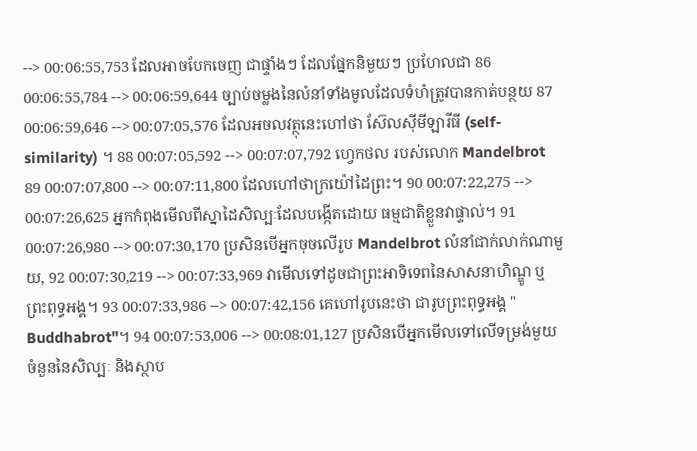--> 00:06:55,753 ដែលអាចបែកចេញ ជាផ្ទាំងៗ ដែលផ្នែកនិមួយៗ ប្រហែលជា 86 00:06:55,784 --> 00:06:59,644 ច្បាប់ចម្លងនៃលំនាំទាំងមូលដែលទំហំត្រូវបានកាត់បន្ថយ 87 00:06:59,646 --> 00:07:05,576 ដែលអចលវត្ថុនេះហៅថា ស៊ែលស៊ីមីឡារីធី (self-similarity) ។ 88 00:07:05,592 --> 00:07:07,792 ហ្វេកថល របស់លោក Mandelbrot 89 00:07:07,800 --> 00:07:11,800 ដែលហៅថាក្រយ៉ៅដៃព្រះ។ 90 00:07:22,275 --> 00:07:26,625 អ្នកកំពុងមើលពីស្នាដៃសិល្បៈដែលបង្កើតដោយ ធម្មជាតិខ្លួនវាផ្ទាល់។ 91 00:07:26,980 --> 00:07:30,170 ប្រសិនបើអ្នកចុចលើរូប Mandelbrot លំនាំជាក់លាក់ណាមួយ, 92 00:07:30,219 --> 00:07:33,969 វាមើលទៅដូចជាព្រះអាទិទេពនៃសាសនាហិណ្ឌូ ឬព្រះពុទ្ធអង្គ។ 93 00:07:33,986 --> 00:07:42,156 គេហៅរូបនេះថា ជារូបព្រះពុទ្ធអង្គ " Buddhabrot"។ 94 00:07:53,006 --> 00:08:01,127 ប្រសិនបើអ្នកមើលទៅលើទម្រង់មួយចំនួននៃសិល្បៈ និងស្ថាប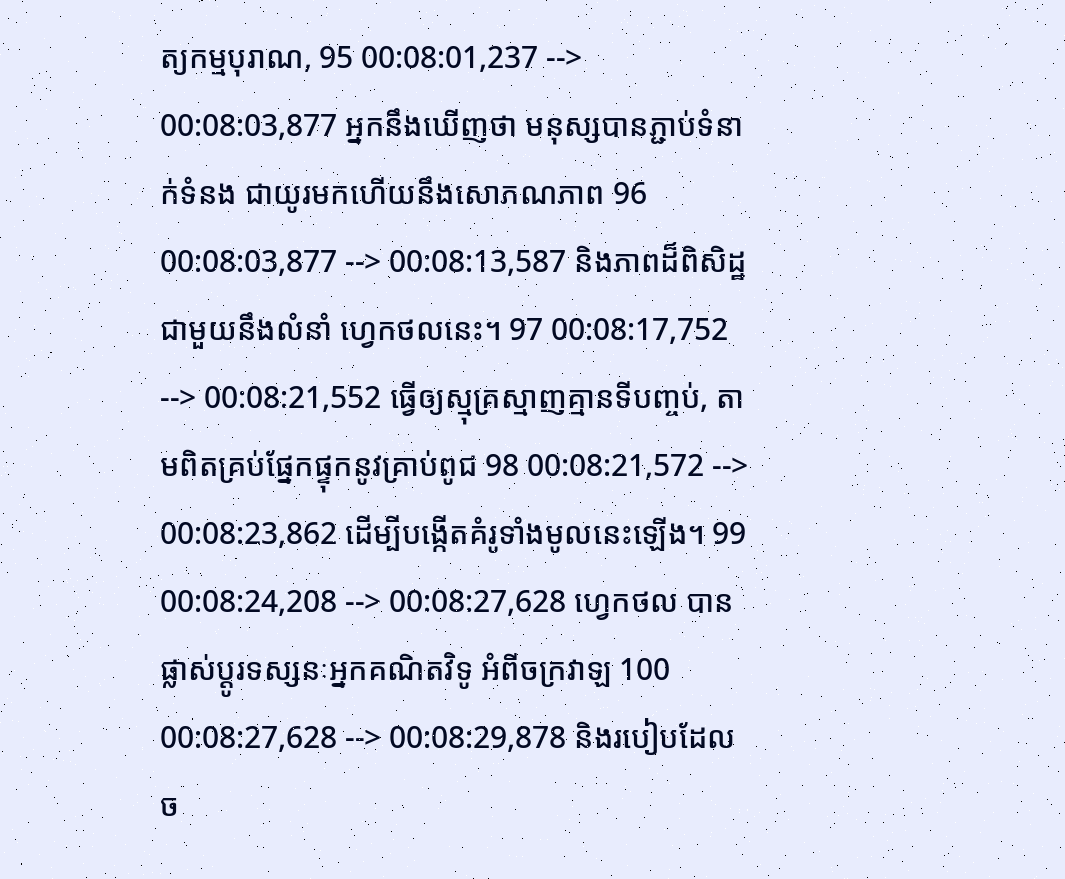ត្យកម្មបុរាណ, 95 00:08:01,237 --> 00:08:03,877 អ្នកនឹងឃើញថា មនុស្សបានភ្ជាប់ទំនាក់ទំនង ជាយូរមកហើយនឹងសោភណភាព 96 00:08:03,877 --> 00:08:13,587 និងភាពដ៏ពិសិដ្ឋជាមួយនឹងលំនាំ ហ្វេកថលនេះ។ 97 00:08:17,752 --> 00:08:21,552 ធ្វើឲ្យស្មុគ្រស្មាញគ្មានទីបញ្ចប់, តាមពិតគ្រប់ផ្នែកផ្ទុកនូវគ្រាប់ពូជ 98 00:08:21,572 --> 00:08:23,862 ដើម្បីបង្កើតគំរូទាំងមូលនេះឡើង។ 99 00:08:24,208 --> 00:08:27,628 ហ្វេកថល បានផ្លាស់ប្តូរទស្សនៈអ្នកគណិតវិទូ អំពីចក្រវាឡ 100 00:08:27,628 --> 00:08:29,878 និងរបៀបដែលច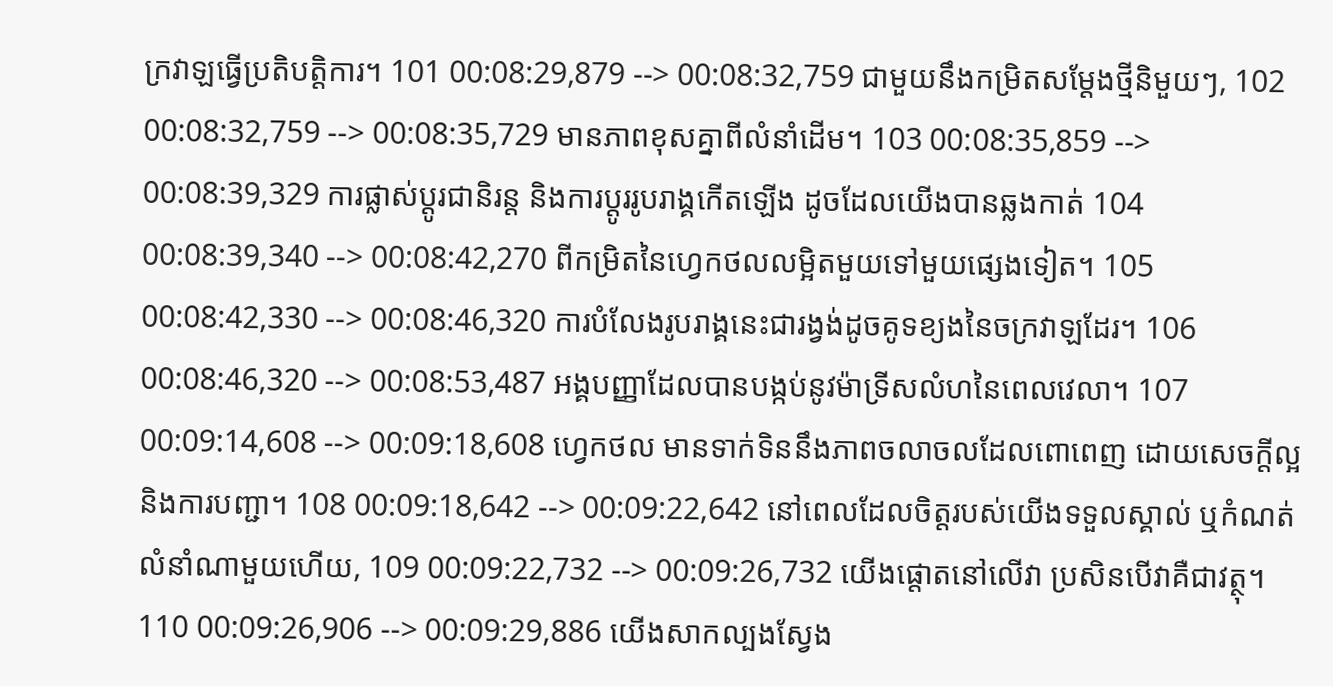ក្រវាឡធ្វើប្រតិបត្តិការ។ 101 00:08:29,879 --> 00:08:32,759 ជាមួយនឹងកម្រិតសម្តែងថ្មីនិមួយៗ, 102 00:08:32,759 --> 00:08:35,729 មានភាពខុសគ្នាពីលំនាំដើម។ 103 00:08:35,859 --> 00:08:39,329 ការផ្លាស់ប្តូរជានិរន្ត និងការប្តូររូបរាង្គកើតឡើង ដូចដែលយើងបានឆ្លងកាត់ 104 00:08:39,340 --> 00:08:42,270 ពីកម្រិតនៃហ្វេកថលលម្អិតមួយទៅមួយផ្សេងទៀត។ 105 00:08:42,330 --> 00:08:46,320 ការបំលែងរូបរាង្គនេះជារង្វង់ដូចគូទខ្យងនៃចក្រវាឡដែរ។ 106 00:08:46,320 --> 00:08:53,487 អង្គបញ្ញាដែលបានបង្កប់នូវម៉ាទ្រីសលំហនៃពេលវេលា។ 107 00:09:14,608 --> 00:09:18,608 ហ្វេកថល មានទាក់ទិននឹងភាពចលាចលដែលពោពេញ ដោយសេចក្តីល្អនិងការបញ្ជា។ 108 00:09:18,642 --> 00:09:22,642 នៅពេលដែលចិត្តរបស់យើងទទួលស្គាល់ ឬកំណត់លំនាំណាមួយហើយ, 109 00:09:22,732 --> 00:09:26,732 យើងផ្តោតនៅលើវា ប្រសិនបើវាគឺជាវត្ថុ។ 110 00:09:26,906 --> 00:09:29,886 យើងសាកល្បងស្វែង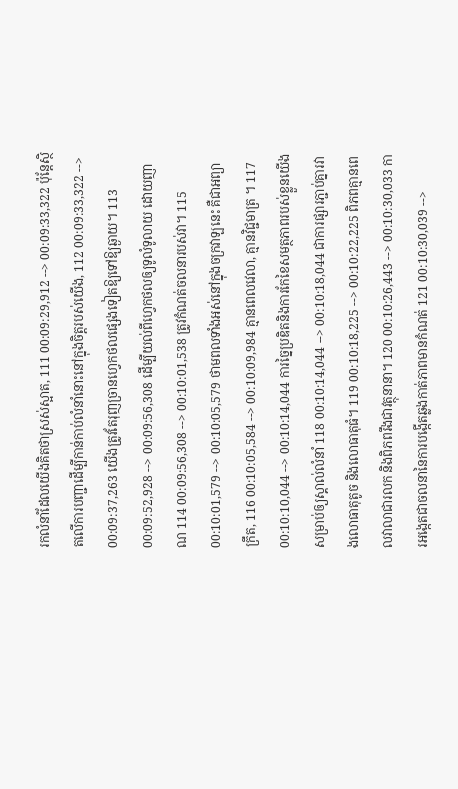រកលំនាំដែលយើងគិតថាស្រស់ស្អាត, 111 00:09:29,912 --> 00:09:33,322 ប៉ុន្តែស្ថិតលើការបញ្ជាដើម្បីកាន់កាប់លំនាំនោះនៅក្នុងចិត្តរបស់យើង, 112 00:09:33,322 --> 00:09:37,263 យើងត្រូវតែរុញច្រានហ្វេកថលផ្សេងទៀតឱ្យទៅឱ្យឆ្ងាយ។ 113 00:09:52,928 --> 00:09:56,308 ដើម្បីយល់ពីហ្វេកថលឲ្យទូលំទូលាយ ដោយញាណ 114 00:09:56,308 --> 00:10:01,538 ត្រូវកំណត់ចលនារបស់វា។ 115 00:10:01,579 --> 00:10:05,579 ថាមពលទាំងអស់នៅក្នុងចក្រវាឡនេះ គឺជាអព្យាក្រឹត, 116 00:10:05,584 --> 00:10:09,984 គ្មានពេលវេលា, គ្មានវិជ្ជមាត្រ ។ 117 00:10:10,044 --> 00:10:14,044 ការច្នៃប្រឌិតនិងការកែខៃសមត្ថភាពរបស់ខ្លួនយើង សម្រាប់ឲ្យស្គាល់លំនាំ 118 00:10:14,044 --> 00:10:18,044 ជាការផ្សារភ្ជាប់គ្នារវាងលោធាតុតូច និងលោធាតុធំ។ 119 00:10:18,225 --> 00:10:22,225 ពិភពគ្មានពេលវាលាជារលក និងពិភពរឹងជាវត្ថុនានា។ 120 00:10:26,443 --> 00:10:30,033 ការអង្កេតជាចលនានៃការបង្កើតឆ្លងកាត់ភាពមានកំណត់ 121 00:10:30,039 -->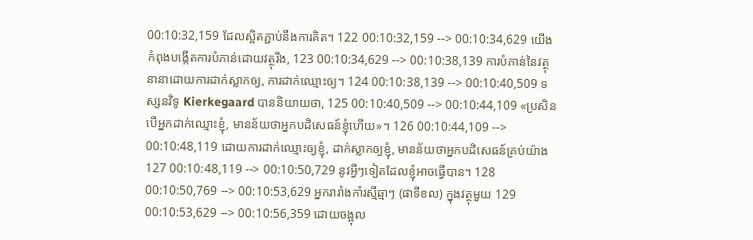00:10:32,159 ដែលស្អិតភ្ជាប់នឹងការគិត។ 122 00:10:32,159 --> 00:10:34,629 យើងកំពុងបង្កើតការបំភាន់ដោយវត្ថុរឹង, 123 00:10:34,629 --> 00:10:38,139 ការបំភាន់នៃវត្ថុនានាដោយការដាក់ស្លាកឲ្យ, ការដាក់ឈ្មោះឲ្យ។ 124 00:10:38,139 --> 00:10:40,509 ទស្សនវិទូ Kierkegaard បាននិយាយថា, 125 00:10:40,509 --> 00:10:44,109 «ប្រសិនបើអ្នកដាក់ឈ្មោះខ្ញុំ, មានន័យថាអ្នកបដិសេធន៍ខ្ញុំហើយ»។ 126 00:10:44,109 --> 00:10:48,119 ដោយការដាក់ឈ្មោះឲ្យខ្ញុំ, ដាក់ស្លាកឲ្យខ្ញុំ, មានន័យថាអ្នកបដិសេធន៍គ្រប់យ៉ាង 127 00:10:48,119 --> 00:10:50,729 នូវអ្វីៗទៀតដែលខ្ញុំអាចធ្វើបាន។ 128 00:10:50,769 --> 00:10:53,629 អ្នករារាំងកាំរស្មីឆ្មាៗ (ផាទីខល) ក្នុងវត្ថុមួយ 129 00:10:53,629 --> 00:10:56,359 ដោយចង្អុល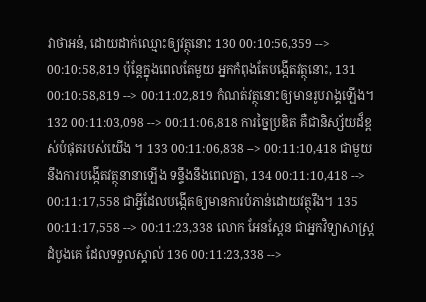វាថាអន់, ដោយដាក់ឈ្មោះឲ្យវត្ថុនោះ 130 00:10:56,359 --> 00:10:58,819 ប៉ុន្តែក្នុងពេលតែមួយ អ្នកកំពុងតែបង្កើតវត្ថុនោះ, 131 00:10:58,819 --> 00:11:02,819 កំណត់វត្ថុនោះឲ្យមានរូបរាង្គឡើង។ 132 00:11:03,098 --> 00:11:06,818 ការច្នៃប្រឌិត គឺជានិស្ស័យដ៏ខ្ពស់បំផុតរបស់យើង ។ 133 00:11:06,838 --> 00:11:10,418 ជាមួយនឹងការបង្កើតវត្ថុនានាឡើង ទន្ទឹងនឹងពេលគ្នា, 134 00:11:10,418 --> 00:11:17,558 ជាអ្វីដែលបង្កើតឲ្យមានការបំភាន់ដោយវត្ថុរឹង។ 135 00:11:17,558 --> 00:11:23,338 លោក អែនស្តែន ជាអ្នកវិទ្យាសាស្រ្តដំបូងគេ ដែលទទួលស្គាល់ 136 00:11:23,338 -->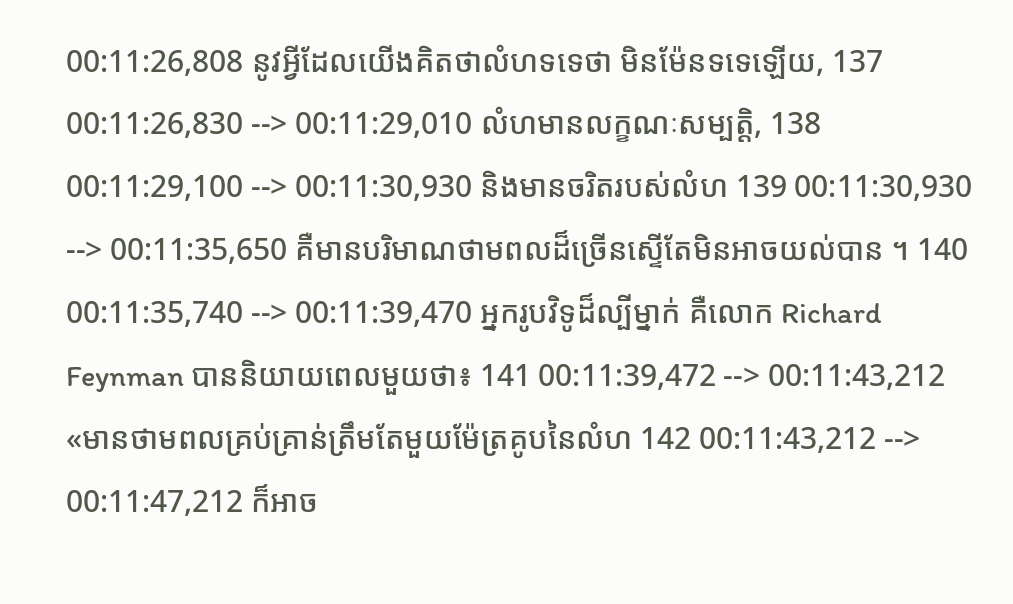00:11:26,808 នូវអ្វីដែលយើងគិតថាលំហទទេថា មិនម៉ែនទទេឡើយ, 137 00:11:26,830 --> 00:11:29,010 លំហមានលក្ខណៈសម្បត្តិ, 138 00:11:29,100 --> 00:11:30,930 និងមានចរិតរបស់លំហ 139 00:11:30,930 --> 00:11:35,650 គឺមានបរិមាណថាមពលដ៏ច្រើនស្ទើតែមិនអាចយល់បាន ។ 140 00:11:35,740 --> 00:11:39,470 អ្នករូបវិទូដ៏ល្បីម្នាក់ គឺលោក Richard Feynman បាននិយាយពេលមួយថា៖ 141 00:11:39,472 --> 00:11:43,212 «មានថាមពលគ្រប់គ្រាន់ត្រឹមតែមួយម៉ែត្រគូបនៃលំហ 142 00:11:43,212 --> 00:11:47,212 ក៏អាច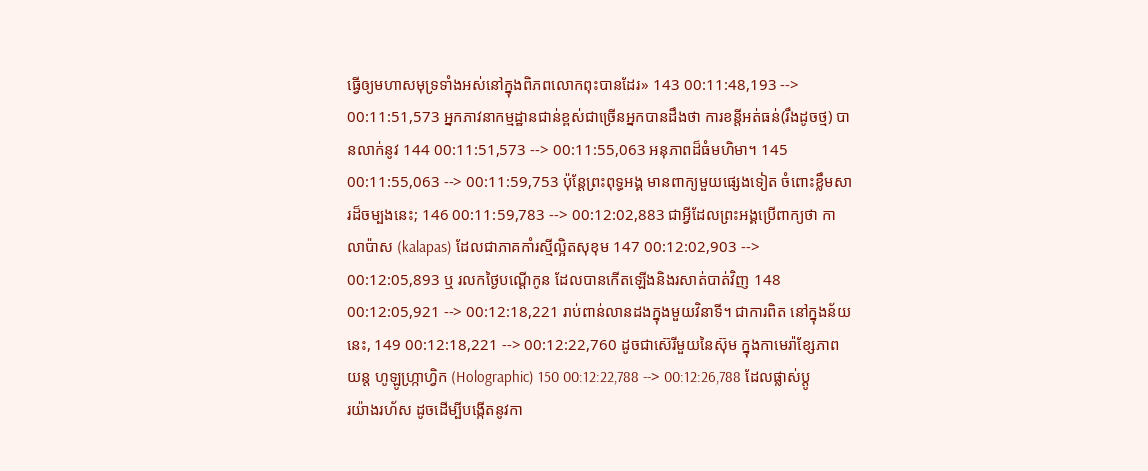ធ្វើឲ្យមហាសមុទ្រទាំងអស់នៅក្នុងពិភពលោកពុះបានដែរ» 143 00:11:48,193 --> 00:11:51,573 អ្នកភាវនាកម្មដ្ឋានជាន់ខ្ពស់ជាច្រើនអ្នកបានដឹងថា ការខន្តីអត់ធន់(រឹងដូចថ្ម) បានលាក់នូវ 144 00:11:51,573 --> 00:11:55,063 អនុភាពដ៏ធំមហិមា។ 145 00:11:55,063 --> 00:11:59,753 ប៉ុន្តែព្រះពុទ្ធអង្គ មានពាក្យមួយផ្សេងទៀត ចំពោះខ្លឹមសារដ៏ចម្បងនេះ; 146 00:11:59,783 --> 00:12:02,883 ជាអ្វីដែលព្រះអង្គប្រើពាក្យថា កាលាប៉ាស (kalapas) ដែលជាភាគកាំរស្មីល្អិតសុខុម 147 00:12:02,903 --> 00:12:05,893 ឬ រលកថ្ងៃបណ្តើកូន ដែលបានកើតឡើងនិងរសាត់បាត់វិញ 148 00:12:05,921 --> 00:12:18,221 រាប់ពាន់លានដងក្នុងមួយវិនាទី។ ជាការពិត នៅក្នុងន័យនេះ, 149 00:12:18,221 --> 00:12:22,760 ដូចជាស៊េរីមួយនៃស៊ុម ក្នុងកាមេរ៉ាខ្សែភាពយន្ត ហូឡូហ្ក្រាហ្វិក (Holographic) 150 00:12:22,788 --> 00:12:26,788 ដែលផ្លាស់ប្តូរយ៉ាងរហ័ស ដូចដើម្បីបង្កើតនូវកា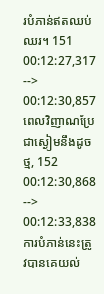របំភាន់ឥតឈប់ឈរ។ 151 00:12:27,317 --> 00:12:30,857 ពេលវិញាណប្រែជាស្ងៀមនឹងដូចថ្ម, 152 00:12:30,868 --> 00:12:33,838 ការបំភាន់នេះត្រូវបានគេយល់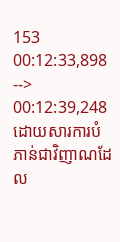153 00:12:33,898 --> 00:12:39,248 ដោយសារការបំភាន់ជាវិញាណដែល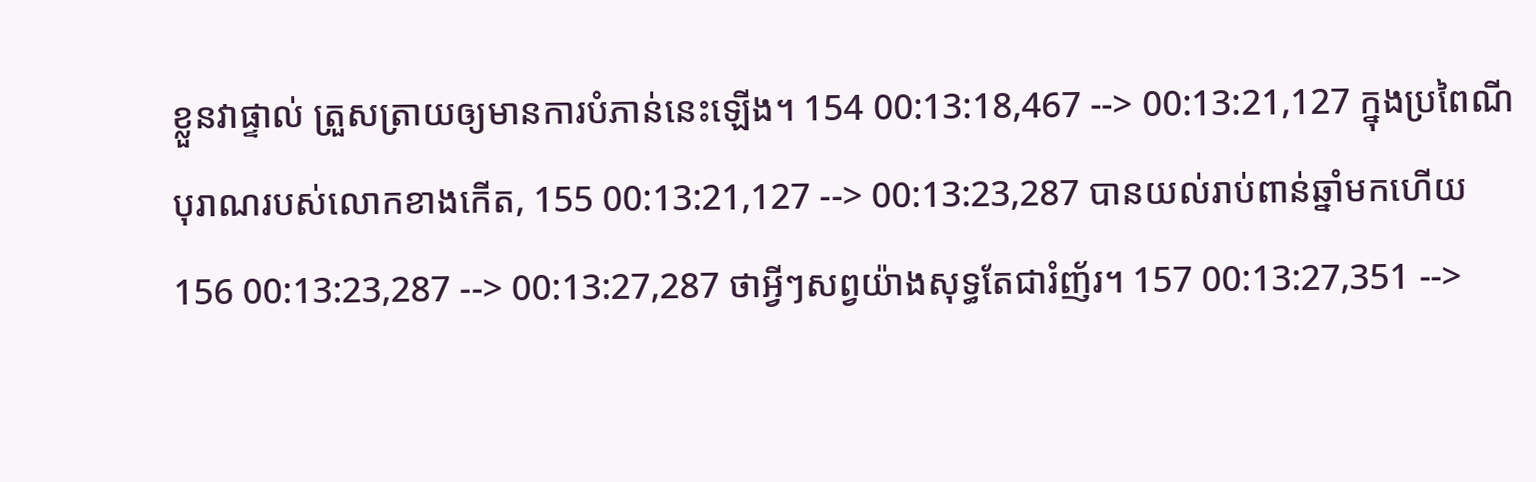ខ្លួនវាផ្ទាល់ ត្រួសត្រាយឲ្យមានការបំភាន់នេះឡើង។ 154 00:13:18,467 --> 00:13:21,127 ក្នុងប្រពៃណីបុរាណរបស់លោកខាងកើត, 155 00:13:21,127 --> 00:13:23,287 បានយល់រាប់ពាន់ឆ្នាំមកហើយ 156 00:13:23,287 --> 00:13:27,287 ថាអ្វីៗសព្វយ៉ាងសុទ្ធតែជារំញ័រ។ 157 00:13:27,351 -->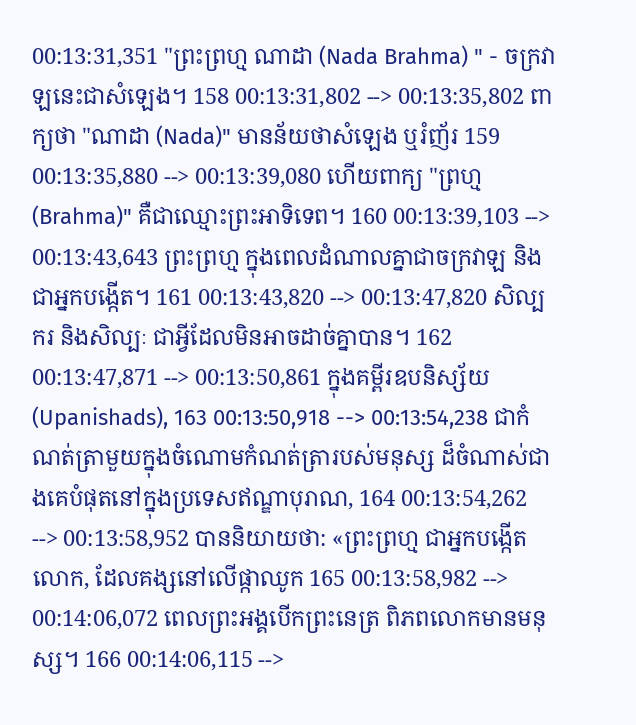00:13:31,351 "ព្រះព្រហ្ម ណាដា (Nada Brahma) " - ចក្រវាឡនេះជាសំឡេង។ 158 00:13:31,802 --> 00:13:35,802 ពាក្យថា "ណាដា (Nada)" មានន័យថាសំឡេង ឬរំញ័រ 159 00:13:35,880 --> 00:13:39,080 ហើយពាក្យ "ព្រហ្ម (Brahma)" គឺជាឈ្មោះព្រះអាទិទេព។ 160 00:13:39,103 --> 00:13:43,643 ព្រះព្រហ្ម ក្នុងពេលដំណាលគ្នាជាចក្រវាឡ និងជាអ្នកបង្កើត។ 161 00:13:43,820 --> 00:13:47,820 សិល្បករ និងសិល្បៈ ជាអ្វីដែលមិនអាចដាច់គ្នាបាន។ 162 00:13:47,871 --> 00:13:50,861 ក្នុងគម្ពីរឧបនិស្ស័យ (Upanishads), 163 00:13:50,918 --> 00:13:54,238 ជាកំណត់ត្រាមួយក្នុងចំណោមកំណត់ត្រារបស់មនុស្ស ដ៏ចំណាស់ជាងគេបំផុតនៅក្នុងប្រទេសឥណ្ឌាបុរាណ, 164 00:13:54,262 --> 00:13:58,952 បាននិយាយថា: «ព្រះព្រហ្ម ជាអ្នកបង្កើតលោក, ដែលគង្សនៅលើផ្កាឈូក 165 00:13:58,982 --> 00:14:06,072 ពេលព្រះអង្គបើកព្រះនេត្រ ពិភពលោកមានមនុស្ស។ 166 00:14:06,115 -->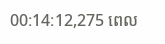00:14:12,275 ពេល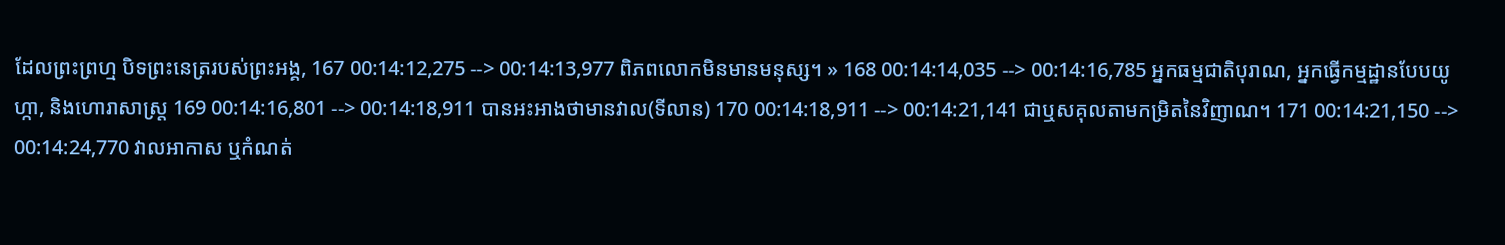ដែលព្រះព្រហ្ម បិទព្រះនេត្ររបស់ព្រះអង្គ, 167 00:14:12,275 --> 00:14:13,977 ពិភពលោកមិនមានមនុស្ស។ » 168 00:14:14,035 --> 00:14:16,785 អ្នកធម្មជាតិបុរាណ, អ្នកធ្វើកម្មដ្ឋានបែបយូហ្កា, និងហោរាសាស្ត្រ 169 00:14:16,801 --> 00:14:18,911 បានអះអាងថាមានវាល(ទីលាន) 170 00:14:18,911 --> 00:14:21,141 ជាឬសគុលតាមកម្រិតនៃវិញាណ។ 171 00:14:21,150 --> 00:14:24,770 វាលអាកាស ឬកំណត់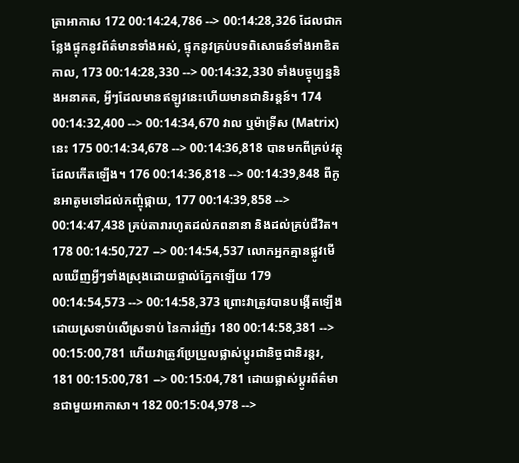ត្រាអាកាស 172 00:14:24,786 --> 00:14:28,326 ដែលជាកន្លែងផ្ទុកនូវព័ត៌មានទាំងអស់, ផ្ទុកនូវគ្រប់បទពិសោធន៍ទាំងអាឌិតកាល, 173 00:14:28,330 --> 00:14:32,330 ទាំងបច្ចុប្បន្ននិងអនាគត, អ្វីៗដែលមានឥឡូវនេះហើយមានជានិរន្តន៍។ 174 00:14:32,400 --> 00:14:34,670 វាល ឬម៉ាទ្រីស (Matrix) នេះ 175 00:14:34,678 --> 00:14:36,818 បានមកពីគ្រប់វត្ថុដែលកើតឡើង។ 176 00:14:36,818 --> 00:14:39,848 ពីកូនអាតូមទៅដល់កញ្ចុំផ្កាយ, 177 00:14:39,858 --> 00:14:47,438 គ្រប់តារារហូតដល់ភពនានា និងដល់គ្រប់ជីវិត។ 178 00:14:50,727 --> 00:14:54,537 លោកអ្នកគ្មានផ្លូវមើលឃើញអ្វីៗទាំងស្រុងដោយផ្ទាល់ភ្នែកឡើយ 179 00:14:54,573 --> 00:14:58,373 ព្រោះវាត្រូវបានបង្កើតឡើងដោយស្រទាប់លើស្រទាប់ នៃការរំញ័រ 180 00:14:58,381 --> 00:15:00,781 ហើយវាត្រូវប្រែប្រួលផ្លាស់ប្តូរជានិច្ចជានិរន្តរ, 181 00:15:00,781 --> 00:15:04,781 ដោយផ្លាស់ប្តូរព័ត៌មានជាមួយអាកាសា។ 182 00:15:04,978 -->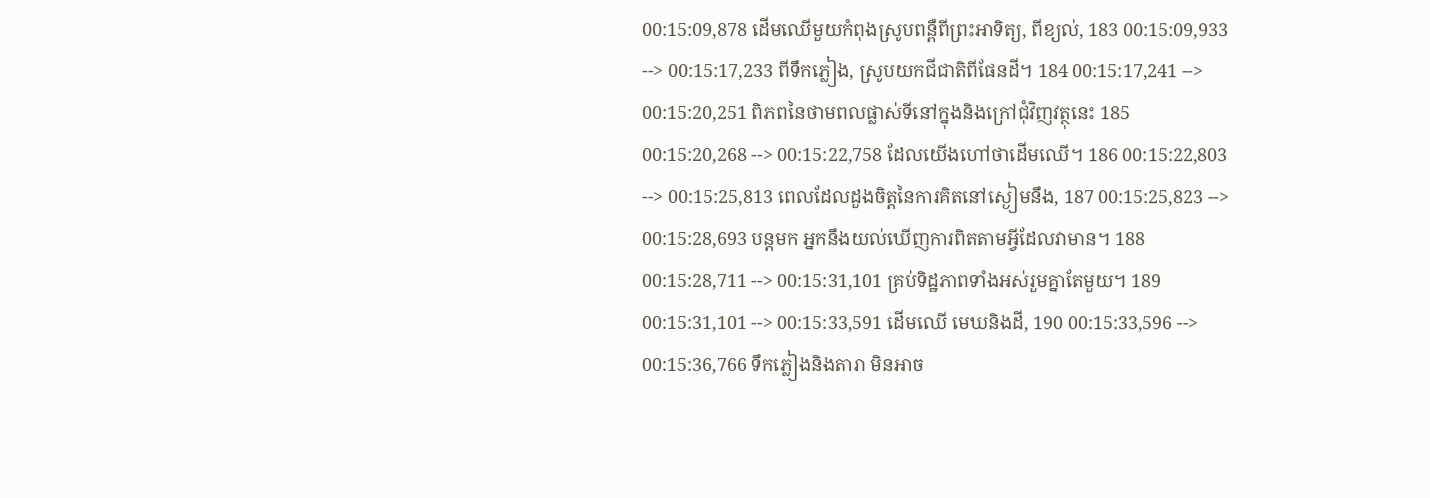00:15:09,878 ដើមឈើមួយកំពុងស្រូបពន្ពឺពីព្រះអាទិត្យ, ពីខ្យល់, 183 00:15:09,933 --> 00:15:17,233 ពីទឹកភ្លៀង, ស្រូបយកជីជាតិពីផែនដី។ 184 00:15:17,241 --> 00:15:20,251 ពិភពនៃថាមពលផ្លាស់ទីនៅក្នុងនិងក្រៅជុំវិញវត្ថុនេះ 185 00:15:20,268 --> 00:15:22,758 ដែលយើងហៅថាដើមឈើ។ 186 00:15:22,803 --> 00:15:25,813 ពេលដែលដួងចិត្តនៃការគិតនៅស្ងៀមនឹង, 187 00:15:25,823 --> 00:15:28,693 បន្តមក អ្នកនឹងយល់ឃើញការពិតតាមអ្វីដែលវាមាន។ 188 00:15:28,711 --> 00:15:31,101 គ្រប់ទិដ្ឋភាពទាំងអស់រួមគ្នាតែមួយ។ 189 00:15:31,101 --> 00:15:33,591 ដើមឈើ មេឃនិងដី, 190 00:15:33,596 --> 00:15:36,766 ទឹកភ្លៀងនិងតារា មិនអាច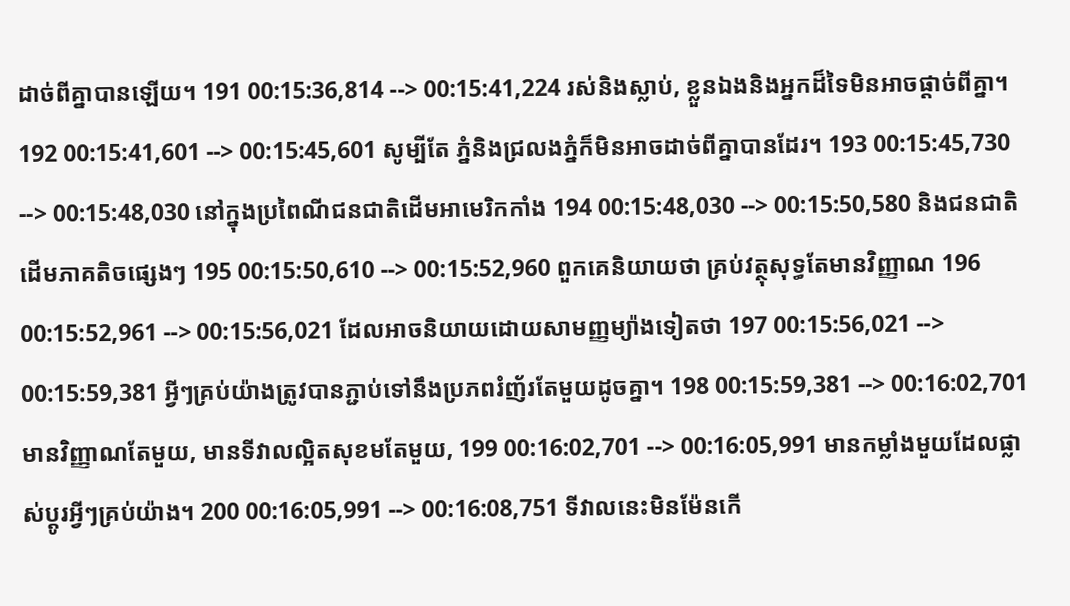ដាច់ពីគ្នាបានឡើយ។ 191 00:15:36,814 --> 00:15:41,224 រស់និងស្លាប់, ខ្លួនឯងនិងអ្នកដ៏ទៃមិនអាចផ្តាច់ពីគ្នា។ 192 00:15:41,601 --> 00:15:45,601 សូម្បីតែ ភ្នំនិងជ្រលងភ្នំក៏មិនអាចដាច់ពីគ្នាបានដែរ។ 193 00:15:45,730 --> 00:15:48,030 នៅក្នុងប្រពៃណីជនជាតិដើមអាមេរិកកាំង 194 00:15:48,030 --> 00:15:50,580 និងជនជាតិដើមភាគតិចផ្សេងៗ 195 00:15:50,610 --> 00:15:52,960 ពួកគេនិយាយថា គ្រប់វត្ថុសុទ្ធតែមានវិញ្ញាណ 196 00:15:52,961 --> 00:15:56,021 ដែលអាចនិយាយដោយសាមញ្ញម្យ៉ាងទៀតថា 197 00:15:56,021 --> 00:15:59,381 អ្វីៗគ្រប់យ៉ាងត្រូវបានភ្ជាប់ទៅនឹងប្រភពរំញ័រតែមួយដូចគ្នា។ 198 00:15:59,381 --> 00:16:02,701 មានវិញ្ញាណតែមួយ, មានទីវាលល្អិតសុខមតែមួយ, 199 00:16:02,701 --> 00:16:05,991 មានកម្លាំងមួយដែលផ្លាស់ប្តូរអ្វីៗគ្រប់យ៉ាង។ 200 00:16:05,991 --> 00:16:08,751 ទីវាលនេះមិនម៉ែនកើ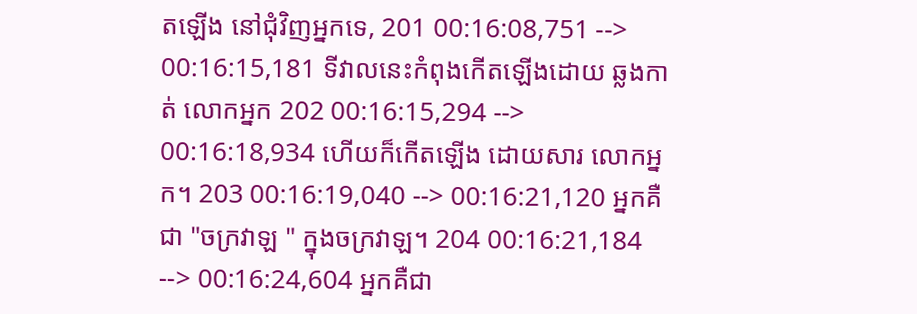តឡើង នៅជុំវិញអ្នកទេ, 201 00:16:08,751 --> 00:16:15,181 ទីវាលនេះកំពុងកើតឡើងដោយ ឆ្លងកាត់ លោកអ្នក 202 00:16:15,294 --> 00:16:18,934 ហើយក៏កើតឡើង ដោយសារ លោកអ្នក។ 203 00:16:19,040 --> 00:16:21,120 អ្នកគឺជា "ចក្រវាឡ " ក្នុងចក្រវាឡ។ 204 00:16:21,184 --> 00:16:24,604 អ្នកគឺជា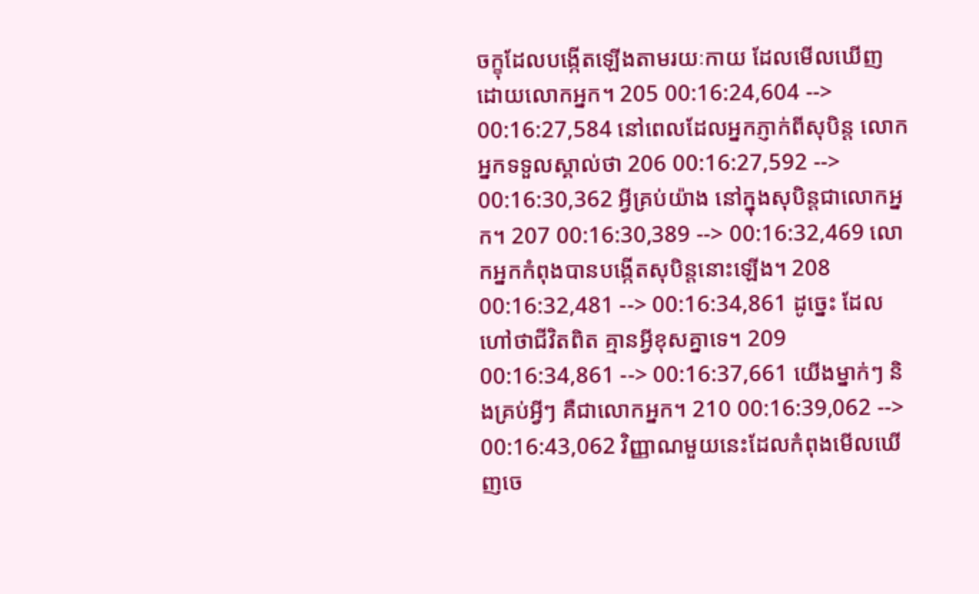ចក្ខុដែលបង្កើតឡើងតាមរយៈកាយ ដែលមើលឃើញដោយលោកអ្នក។ 205 00:16:24,604 --> 00:16:27,584 នៅពេលដែលអ្នកភ្ញាក់ពីសុបិន្ត លោកអ្នកទទួលស្គាល់ថា 206 00:16:27,592 --> 00:16:30,362 អ្វីគ្រប់យ៉ាង នៅក្នុងសុបិន្តជាលោកអ្នក។ 207 00:16:30,389 --> 00:16:32,469 លោកអ្នកកំពុងបានបង្កើតសុបិន្តនោះឡើង។ 208 00:16:32,481 --> 00:16:34,861 ដូច្នេះ ដែលហៅថាជីវិតពិត គ្មានអ្វីខុសគ្នាទេ។ 209 00:16:34,861 --> 00:16:37,661 យើងម្នាក់ៗ និងគ្រប់អ្វីៗ គឺជាលោកអ្នក។ 210 00:16:39,062 --> 00:16:43,062 វិញ្ញាណមួយនេះដែលកំពុងមើលឃើញចេ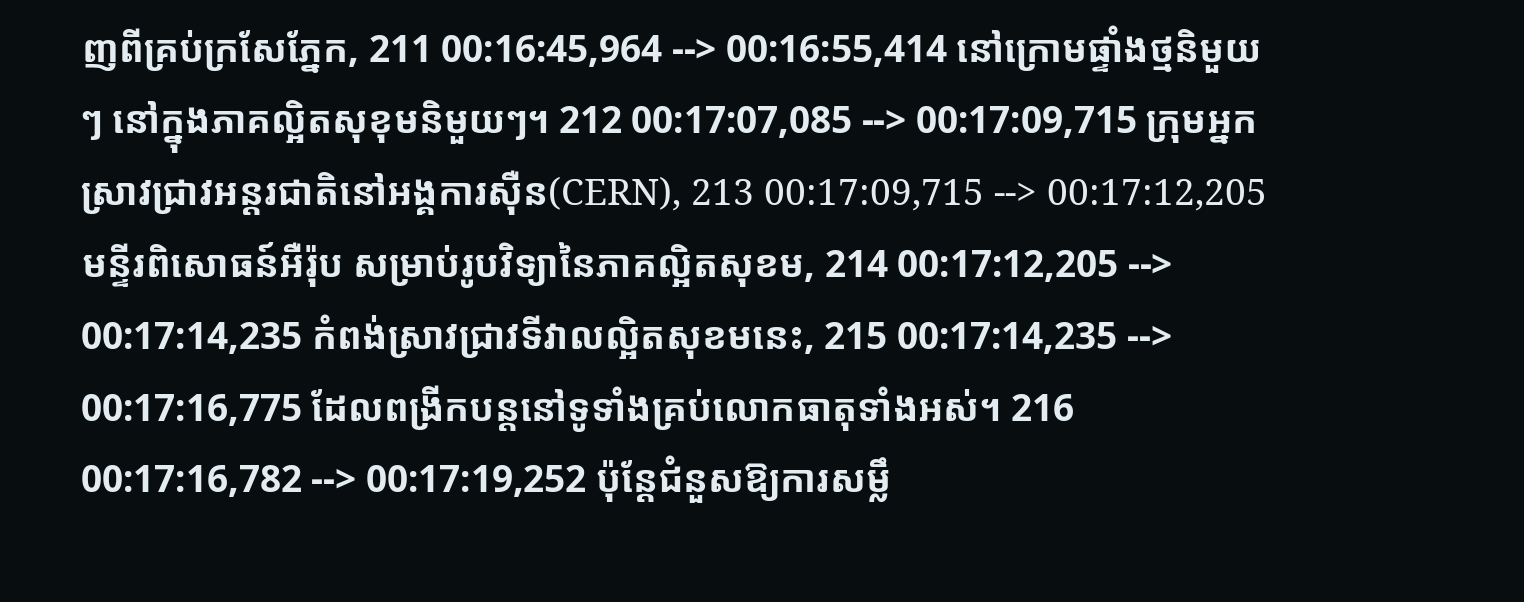ញពីគ្រប់ក្រសែភ្នែក, 211 00:16:45,964 --> 00:16:55,414 នៅក្រោមផ្ទាំងថ្មនិមួយៗ នៅក្នុងភាគល្អិតសុខុមនិមួយៗ។ 212 00:17:07,085 --> 00:17:09,715 ក្រុមអ្នកស្រាវជ្រាវអន្តរជាតិនៅអង្គការស៊ឺន(CERN), 213 00:17:09,715 --> 00:17:12,205 មន្ទីរពិសោធន៍អឺរ៉ុប សម្រាប់រូបវិទ្យានៃភាគល្អិតសុខម, 214 00:17:12,205 --> 00:17:14,235 កំពង់ស្រាវជ្រាវទីវាលល្អិតសុខមនេះ, 215 00:17:14,235 --> 00:17:16,775 ដែលពង្រីកបន្តនៅទូទាំងគ្រប់លោកធាតុទាំងអស់។ 216 00:17:16,782 --> 00:17:19,252 ប៉ុន្តែជំនួសឱ្យការសម្លឹ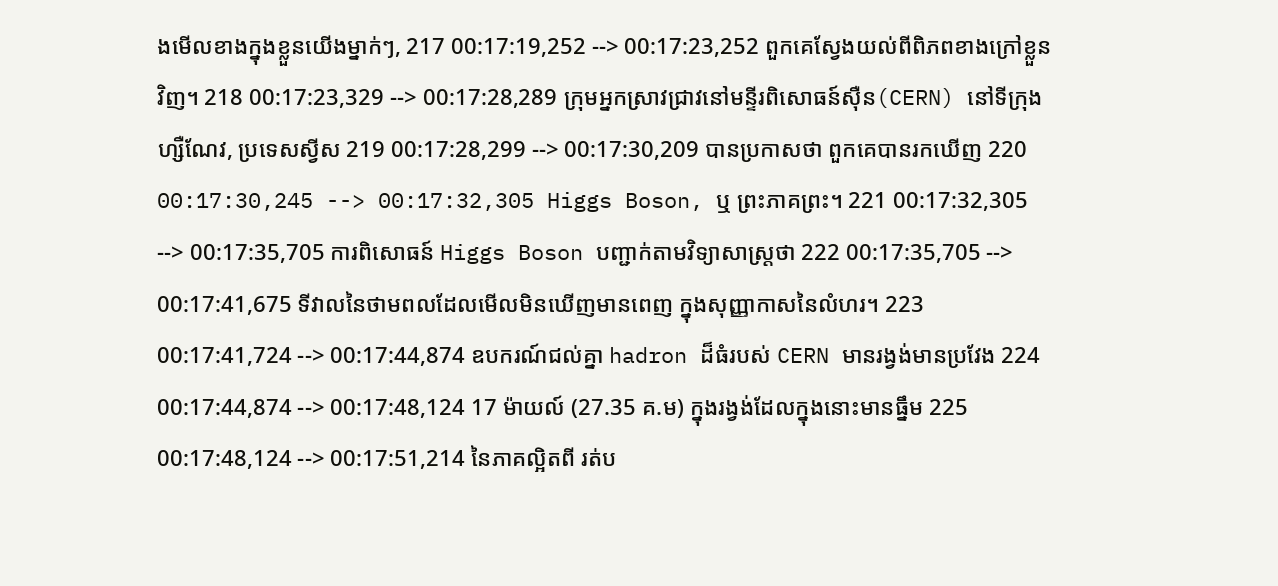ងមើលខាងក្នុងខ្លួនយើងម្នាក់ៗ, 217 00:17:19,252 --> 00:17:23,252 ពួកគេស្វែងយល់ពីពិភពខាងក្រៅខ្លួនវិញ។ 218 00:17:23,329 --> 00:17:28,289 ក្រុមអ្នកស្រាវជ្រាវនៅមន្ទីរពិសោធន៍ស៊ឺន(CERN) នៅទីក្រុងហ្សឺណែវ, ប្រទេសស្វីស 219 00:17:28,299 --> 00:17:30,209 បានប្រកាសថា ពួកគេបានរកឃើញ 220 00:17:30,245 --> 00:17:32,305 Higgs Boson, ឬ ព្រះភាគព្រះ។ 221 00:17:32,305 --> 00:17:35,705 ការពិសោធន៍ Higgs Boson បញ្ជាក់តាមវិទ្យាសាស្រ្តថា 222 00:17:35,705 --> 00:17:41,675 ទីវាលនៃថាមពលដែលមើលមិនឃើញមានពេញ ក្នុងសុញ្ញាកាសនៃលំហរ។ 223 00:17:41,724 --> 00:17:44,874 ឧបករណ៍ជល់គ្នា hadron ដ៏ធំរបស់ CERN មានរង្វង់មានប្រវែង 224 00:17:44,874 --> 00:17:48,124 17 ម៉ាយល៍ (27.35 គ.ម) ក្នុងរង្វង់ដែលក្នុងនោះមានធ្នឹម 225 00:17:48,124 --> 00:17:51,214 នៃភាគល្អិតពី រត់ប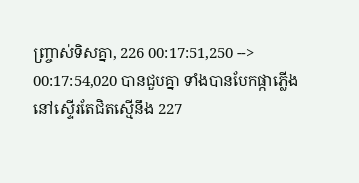ញ្ច្រាស់ទិសគ្នា, 226 00:17:51,250 --> 00:17:54,020 បានជួបគ្នា ទាំងបានបែកផ្កាភ្លើងនៅស្ទើរតែជិតស្មើនឹង 227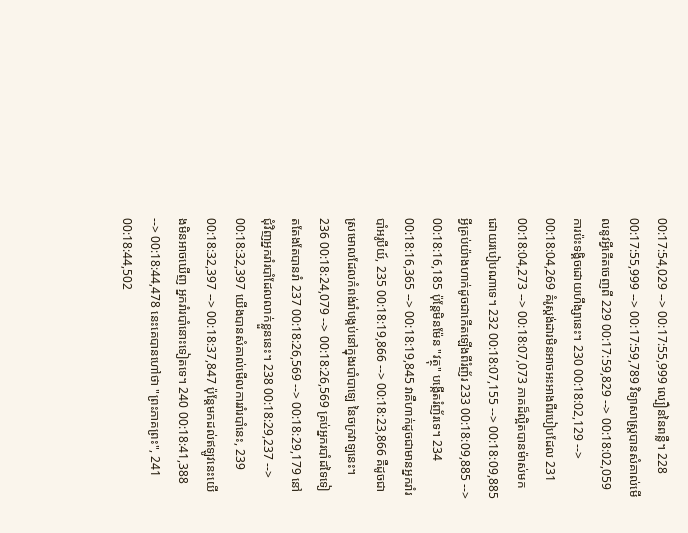00:17:54,029 --> 00:17:55,999 ល្បឿននៃពន្លឺ។ 228 00:17:55,999 --> 00:17:59,789 វិទ្យាសាស្រ្តបានសំគាល់មើលនូវអ្វីកើតចេញពី 229 00:17:59,829 --> 00:18:02,059 ការប៉ះទង្គិចដោយហឹង្សានេះ។ 230 00:18:02,129 --> 00:18:04,269 គំរូស្តង់ដារមិនអាចអះអាងពីរបៀបដែល 231 00:18:04,273 --> 00:18:07,073 ភាគដ៏ល្អិតបានម៉ាស់មកដោយរបៀបណាទេ។ 232 00:18:07,155 --> 00:18:09,885 អ្វីគ្រប់យ៉ាងហាក់ដូចជាកើតឡើងពីរំញ័រ 233 00:18:09,885 --> 00:18:16,185 ប៉ុន្តែមិនម៉ែន "វត្ថុ" បង្កើតរំញ័រទេ។ 234 00:18:16,365 --> 00:18:19,845 វាគឺហាក់ដូចជាមានអ្នករាំរបាំអរូបីយ៍, 235 00:18:19,866 --> 00:18:23,866 គឺដូចជាស្រមោលដែលកំពង់រាំបង្កប់នៅក្នុងរបាំបាឡេ នៃចក្រវាឡនេះ។ 236 00:18:24,079 --> 00:18:26,569 គ្រប់អ្នករបាំដទៃទៀតតែងតែបានរាំ 237 00:18:26,569 --> 00:18:29,179 នៅជុំវិញអ្នករាំរបាំដែលលាក់ខ្លួននេះ។ 238 00:18:29,237 --> 00:18:32,397 យើងបានសំគាល់មើលការរាំរបាំនេះ, 239 00:18:32,397 --> 00:18:37,847 ប៉ុន្តែមកដល់ឥឡូវនេះយើងមិនអាចឃើញ អ្នករាំរបាំនោះទៀតទេ។ 240 00:18:41,388 --> 00:18:44,478 នេះគេបានហៅថា "ព្រះភាគព្រះ", 241 00:18:44,502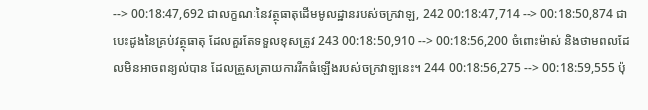--> 00:18:47,692 ជាលក្ខណៈនៃវត្ថុធាតុដើមមូលដ្ឋានរបស់ចក្រវាឡ, 242 00:18:47,714 --> 00:18:50,874 ជាបេះដូងនៃគ្រប់វត្ថុធាតុ ដែលគួរតែទទួលខុសត្រូវ 243 00:18:50,910 --> 00:18:56,200 ចំពោះម៉ាស់ និងថាមពលដែលមិនអាចពន្យល់បាន ដែលត្រួសត្រាយការរីកធំឡើងរបស់ចក្រវាឡនេះ។ 244 00:18:56,275 --> 00:18:59,555 ប៉ុ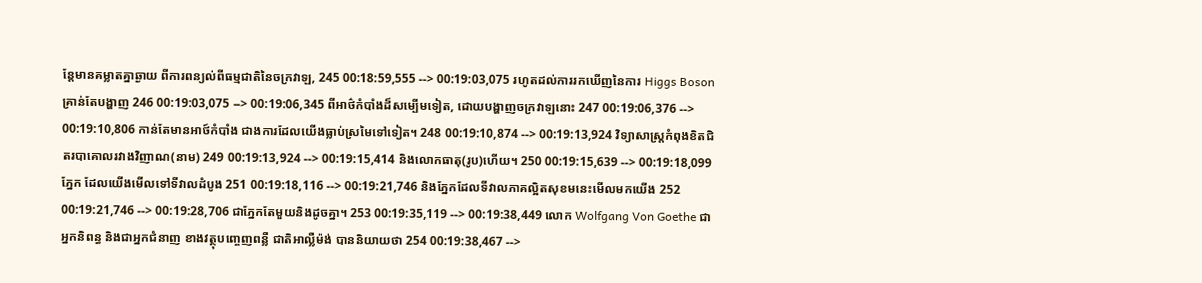ន្តែមានគម្លាតគ្នាឆ្ងាយ ពីការពន្យល់ពីធម្មជាតិនៃចក្រវាឡ, 245 00:18:59,555 --> 00:19:03,075 រហូតដល់ការរកឃើញនៃការ Higgs Boson គ្រាន់តែបង្ហាញ 246 00:19:03,075 --> 00:19:06,345 ពីអាថ៌កំបាំងដ៏សម្បើមទៀត, ដោយបង្ហាញចក្រវាឡនោះ 247 00:19:06,376 --> 00:19:10,806 កាន់តែមានអាថ៍កំបាំង ជាងការដែលយើងធ្លាប់ស្រមៃទៅទៀត។ 248 00:19:10,874 --> 00:19:13,924 វិទ្យាសាស្រ្តកំពុងខិតជិតរបាគោលរវាងវិញាណ(នាម) 249 00:19:13,924 --> 00:19:15,414 និងលោកធាតុ(រូប)ហើយ។ 250 00:19:15,639 --> 00:19:18,099 ភ្នែក ដែលយើងមើលទៅទីវាលដំបូង 251 00:19:18,116 --> 00:19:21,746 និងភ្នែកដែលទីវាលភាគល្អិតសុខមនេះមើលមកយើង 252 00:19:21,746 --> 00:19:28,706 ជាភ្នែកតែមួយនិងដូចគ្នា។ 253 00:19:35,119 --> 00:19:38,449 លោក Wolfgang Von Goethe ជាអ្នកនិពន្ធ និងជាអ្នកជំនាញ ខាងវត្ថុបញ្ចេញពន្លឺ ជាតិអាល្លឺម៉ង់ បាននិយាយថា 254 00:19:38,467 -->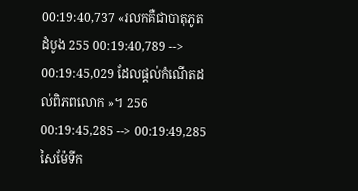00:19:40,737 «រលកគឺជាបាតុភូតដំបូង 255 00:19:40,789 --> 00:19:45,029 ដែលផ្តល់កំណើតដល់ពិភពលោក »។ 256 00:19:45,285 --> 00:19:49,285 សៃម៉ែទីក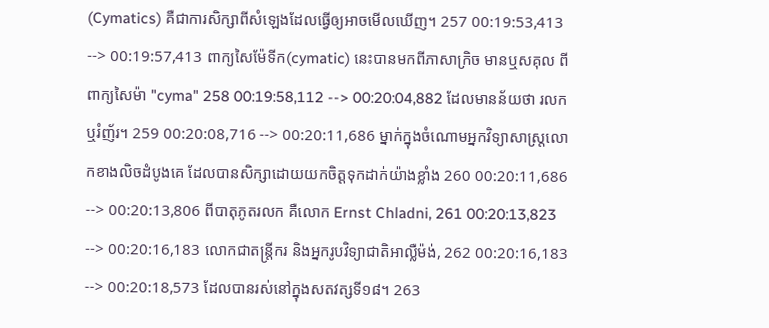(Cymatics) គឺជាការសិក្សាពីសំឡេងដែលធ្វើឲ្យអាចមើលឃើញ។ 257 00:19:53,413 --> 00:19:57,413 ពាក្យសៃម៉ែទីក(cymatic) នេះបានមកពីភាសាក្រិច មានឬសគុល ពីពាក្យសៃម៉ា "cyma" 258 00:19:58,112 --> 00:20:04,882 ដែលមានន័យថា រលក ឬរំញ័រ។ 259 00:20:08,716 --> 00:20:11,686 ម្នាក់ក្នុងចំណោមអ្នកវិទ្យាសាស្ត្រលោកខាងលិចដំបូងគេ ដែលបានសិក្សាដោយយកចិត្តទុកដាក់យ៉ាងខ្លាំង 260 00:20:11,686 --> 00:20:13,806 ពីបាតុភូតរលក គឺលោក Ernst Chladni, 261 00:20:13,823 --> 00:20:16,183 លោកជាតន្ត្រីករ និងអ្នករូបវិទ្យាជាតិអាល្លឺម៉ង់, 262 00:20:16,183 --> 00:20:18,573 ដែលបានរស់នៅក្នុងសតវត្សទី១៨។ 263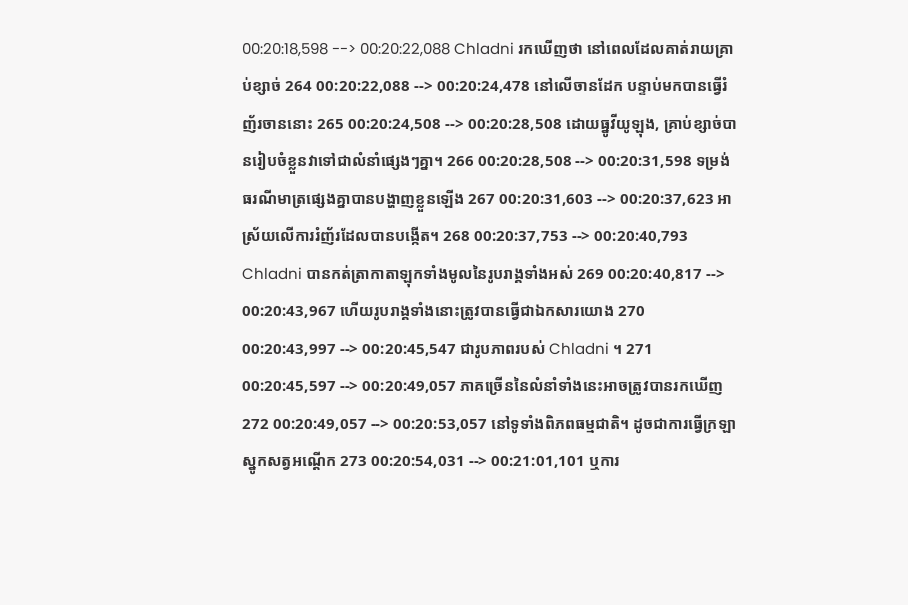00:20:18,598 --> 00:20:22,088 Chladni រកឃើញថា នៅពេលដែលគាត់រាយគ្រាប់ខ្សាច់ 264 00:20:22,088 --> 00:20:24,478 នៅលើចានដែក បន្ទាប់មកបានធ្វើរំញ័រចាននោះ 265 00:20:24,508 --> 00:20:28,508 ដោយធ្នូវីយូឡុង, គ្រាប់ខ្សាច់បានរៀបចំខ្លួនវាទៅជាលំនាំផ្សេងៗគ្នា។ 266 00:20:28,508 --> 00:20:31,598 ទម្រង់ធរណីមាត្រផ្សេងគ្នាបានបង្ហាញខ្លួនឡើង 267 00:20:31,603 --> 00:20:37,623 អាស្រ័យលើការរំញ័រដែលបានបង្កើត។ 268 00:20:37,753 --> 00:20:40,793 Chladni បានកត់ត្រាកាតាឡុកទាំងមូលនៃរូបរាង្គទាំងអស់ 269 00:20:40,817 --> 00:20:43,967 ហើយរូបរាង្គទាំងនោះត្រូវបានធ្វើជាឯកសារយោង 270 00:20:43,997 --> 00:20:45,547 ជារូបភាពរបស់ Chladni ។ 271 00:20:45,597 --> 00:20:49,057 ភាគច្រើននៃលំនាំទាំងនេះអាចត្រូវបានរកឃើញ 272 00:20:49,057 --> 00:20:53,057 នៅទូទាំងពិភពធម្មជាតិ។ ដូចជាការធ្វើក្រឡាស្នូកសត្វអណ្តើក 273 00:20:54,031 --> 00:21:01,101 ឬការ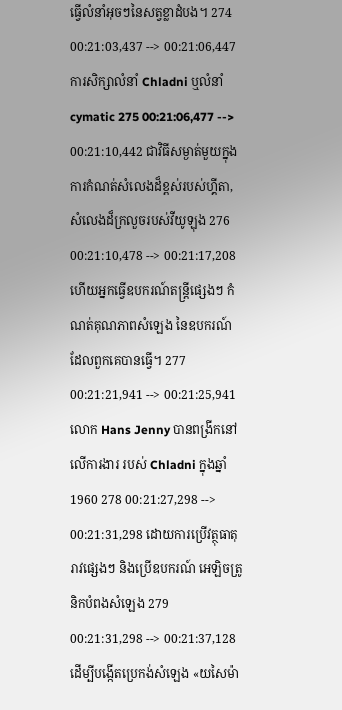ធ្វើលំនាំអុចៗនៃសត្វខ្លាដំបង។ 274 00:21:03,437 --> 00:21:06,447 ការសិក្សាលំនាំ Chladni ឬលំនាំ cymatic 275 00:21:06,477 --> 00:21:10,442 ជាវិធីសម្ងាត់មួយក្នុងការកំណត់សំលេងដ៏ខ្ពស់របស់ហ្គីតា, សំលេងដ៏ក្រលួចរបស់វីយូឡុង 276 00:21:10,478 --> 00:21:17,208 ហើយអ្នកធ្វើឧបករណ៍តន្ត្រីផ្សេងៗ កំណត់គុណភាពសំឡេង នៃឧបករណ៍ដែលពួកគេបានធ្វើ។ 277 00:21:21,941 --> 00:21:25,941 លោក Hans Jenny បានពង្រីកនៅលើការងារ របស់ Chladni ក្នុងឆ្នាំ 1960 278 00:21:27,298 --> 00:21:31,298 ដោយការប្រើវត្ថុធាតុរាវផ្សេងៗ និងប្រើឧបករណ៍ អេឡិចត្រូនិកបំពងសំឡេង 279 00:21:31,298 --> 00:21:37,128 ដើម្បីបង្កើតប្រេកង់សំឡេង «យសៃម៉ា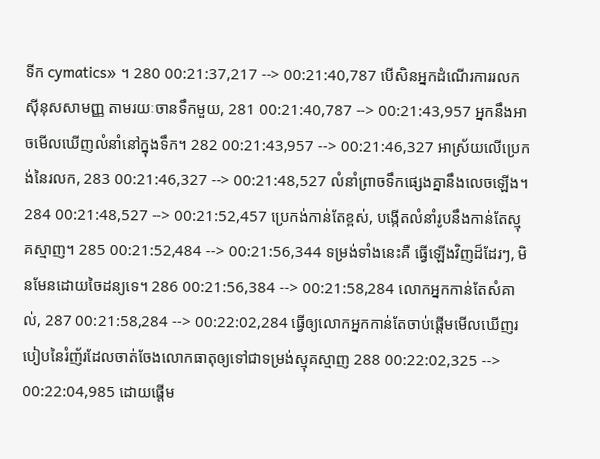ទីក cymatics» ។ 280 00:21:37,217 --> 00:21:40,787 បើសិនអ្នកដំណើរការរលកស៊ីនុសសាមញ្ញ តាមរយៈចានទឹកមួយ, 281 00:21:40,787 --> 00:21:43,957 អ្នកនឹងអាចមើលឃើញលំនាំនៅក្នុងទឹក។ 282 00:21:43,957 --> 00:21:46,327 អាស្រ័យលើប្រេកង់នៃរលក, 283 00:21:46,327 --> 00:21:48,527 លំនាំព្រាចទឹកផ្សេងគ្នានឹងលេចឡើង។ 284 00:21:48,527 --> 00:21:52,457 ប្រេកង់កាន់តែខ្ពស់, បង្កើតលំនាំរូបនឹងកាន់តែស្មុគស្មាញ។ 285 00:21:52,484 --> 00:21:56,344 ទម្រង់ទាំងនេះគឺ ធ្វើឡើងវិញដ៏ដែរៗ, មិនមែនដោយចៃដន្យទេ។ 286 00:21:56,384 --> 00:21:58,284 លោកអ្នកកាន់តែសំគាល់, 287 00:21:58,284 --> 00:22:02,284 ធ្វើឲ្យលោកអ្នកកាន់តែចាប់ផ្តើមមើលឃើញរបៀបនៃរំញ័រដែលចាត់ចែងលោកធាតុឲ្យទៅជាទម្រង់ស្មុគស្មាញ 288 00:22:02,325 --> 00:22:04,985 ដោយផ្តើម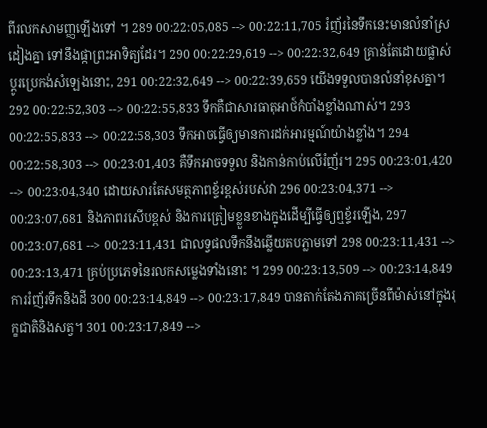ពីរលកសាមញ្ញឡើងទៅ ។ 289 00:22:05,085 --> 00:22:11,705 រំញ័រនៃទឹកនេះមានលំនាំស្រដៀងគ្នា ទៅនឹងផ្កាព្រះអាទិត្យដែរ។ 290 00:22:29,619 --> 00:22:32,649 គ្រាន់តែដោយផ្លាស់ប្តូរប្រេកង់សំឡេងនោះ, 291 00:22:32,649 --> 00:22:39,659 យើងទទួលបានលំនាំខុសគ្នា។ 292 00:22:52,303 --> 00:22:55,833 ទឹកគឺជាសារធាតុអាថ៍កំបាំងខ្លាំងណាស់។ 293 00:22:55,833 --> 00:22:58,303 ទឹកអាចធ្វើឲ្យមានការដក់អារម្មណ៍យ៉ាងខ្លាំង។ 294 00:22:58,303 --> 00:23:01,403 គឺទឹកអាចទទួល និងកាន់កាប់លើរំញ័រ។ 295 00:23:01,420 --> 00:23:04,340 ដោយសារតែសមត្ថភាពខ្ទ័រខ្ពស់របស់វា 296 00:23:04,371 --> 00:23:07,681 និងភាពរសើបខ្ពស់ និងការត្រៀមខ្លួនខាងក្នុងដើម្បីធ្វើឲ្យឮខ្ទ័រឡើង, 297 00:23:07,681 --> 00:23:11,431 ជាលទ្វផលទឹកនឹងឆ្លើយតបភ្លាមទៅ 298 00:23:11,431 --> 00:23:13,471 គ្រប់ប្រភេទនៃរលកសម្លេងទាំងនោះ ។ 299 00:23:13,509 --> 00:23:14,849 ការរំញ័រទឹកនិងដី 300 00:23:14,849 --> 00:23:17,849 បានតាក់តែងភាគច្រើនពីម៉ាស់នៅក្នុងរុក្ខជាតិនិងសត្វ។ 301 00:23:17,849 -->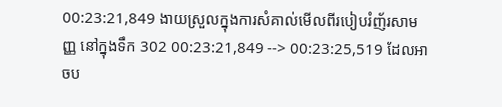00:23:21,849 ងាយស្រួលក្នុងការសំគាល់មើលពីរបៀបរំញ័រសាមញ្ញ នៅក្នុងទឹក 302 00:23:21,849 --> 00:23:25,519 ដែលអាចប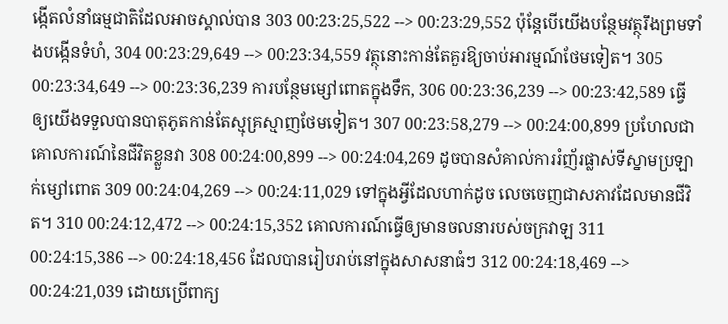ង្កើតលំនាំធម្មជាតិដែលអាចស្គាល់បាន 303 00:23:25,522 --> 00:23:29,552 ប៉ុន្តែបើយើងបន្ថែមវត្ថុរឹងព្រមទាំងបង្កើនទំហំ, 304 00:23:29,649 --> 00:23:34,559 វត្ថុនោះកាន់តែគួរឱ្យចាប់អារម្មណ៍ថែមទៀត។ 305 00:23:34,649 --> 00:23:36,239 ការបន្ថែមម្សៅពោតក្នុងទឹក, 306 00:23:36,239 --> 00:23:42,589 ធ្វើឲ្យយើងទទួលបានបាតុភូតកាន់តែស្មុគ្រស្មាញថែមទៀត។ 307 00:23:58,279 --> 00:24:00,899 ប្រហែលជា គោលការណ៍នៃជីវិតខ្លួនវា 308 00:24:00,899 --> 00:24:04,269 ដូចបានសំគាល់ការរំញ័រផ្លាស់ទីស្នាមប្រឡាក់ម្សៅពោត 309 00:24:04,269 --> 00:24:11,029 ទៅក្នុងអ្វីដែលហាក់ដូច លេចចេញជាសភាវដែលមានជីវិត។ 310 00:24:12,472 --> 00:24:15,352 គោលការណ៍ធ្វើឲ្យមានចលនារបស់ចក្រវាឡ 311 00:24:15,386 --> 00:24:18,456 ដែលបានរៀបរាប់នៅក្នុងសាសនាធំៗ 312 00:24:18,469 --> 00:24:21,039 ដោយប្រើពាក្យ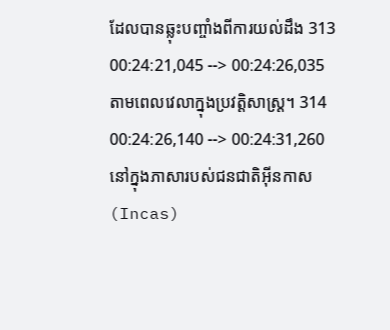ដែលបានឆ្លុះបញ្ចាំងពីការយល់ដឹង 313 00:24:21,045 --> 00:24:26,035 តាមពេលវេលាក្នុងប្រវត្តិសាស្រ្ត។ 314 00:24:26,140 --> 00:24:31,260 នៅក្នុងភាសារបស់ជនជាតិអ៊ីនកាស (Incas)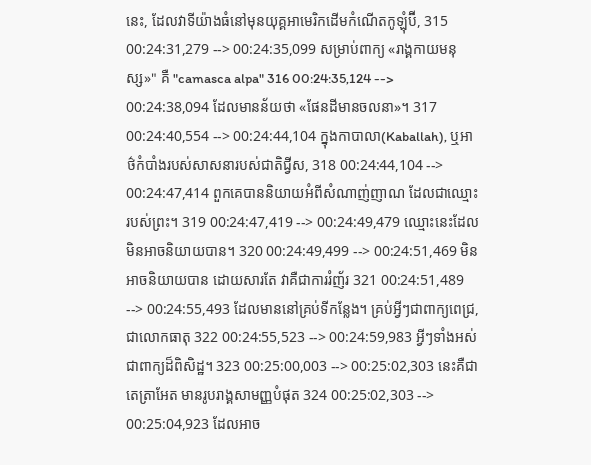នេះ, ដែលវាទីយ៉ាងធំនៅមុនយុគ្គអាមេរិកដើមកំណើតកូឡុំប៊ី, 315 00:24:31,279 --> 00:24:35,099 សម្រាប់ពាក្យ «រាង្គកាយមនុស្ស»" គឺ "camasca alpa" 316 00:24:35,124 --> 00:24:38,094 ដែលមានន័យថា «ផែនដីមានចលនា»។ 317 00:24:40,554 --> 00:24:44,104 ក្នុងកាបាលា(Kaballah), ឬអាថ៌កំបាំងរបស់សាសនារបស់ជាតិជ្វីស, 318 00:24:44,104 --> 00:24:47,414 ពួកគេបាននិយាយអំពីសំណាញ់ញាណ ដែលជាឈ្មោះរបស់ព្រះ។ 319 00:24:47,419 --> 00:24:49,479 ឈ្មោះនេះដែលមិនអាចនិយាយបាន។ 320 00:24:49,499 --> 00:24:51,469 មិនអាចនិយាយបាន ដោយសារតែ វាគឺជាការរំញ័រ 321 00:24:51,489 --> 00:24:55,493 ដែលមាននៅគ្រប់ទីកន្លែង។ គ្រប់អ្វីៗជាពាក្យពេជ្រ, ជាលោកធាតុ 322 00:24:55,523 --> 00:24:59,983 អ្វីៗទាំងអស់ ជាពាក្យដ៏ពិសិដ្ឋ។ 323 00:25:00,003 --> 00:25:02,303 នេះគឺជាតេត្រាអែត មានរូបរាង្គសាមញ្ញបំផុត 324 00:25:02,303 --> 00:25:04,923 ដែលអាច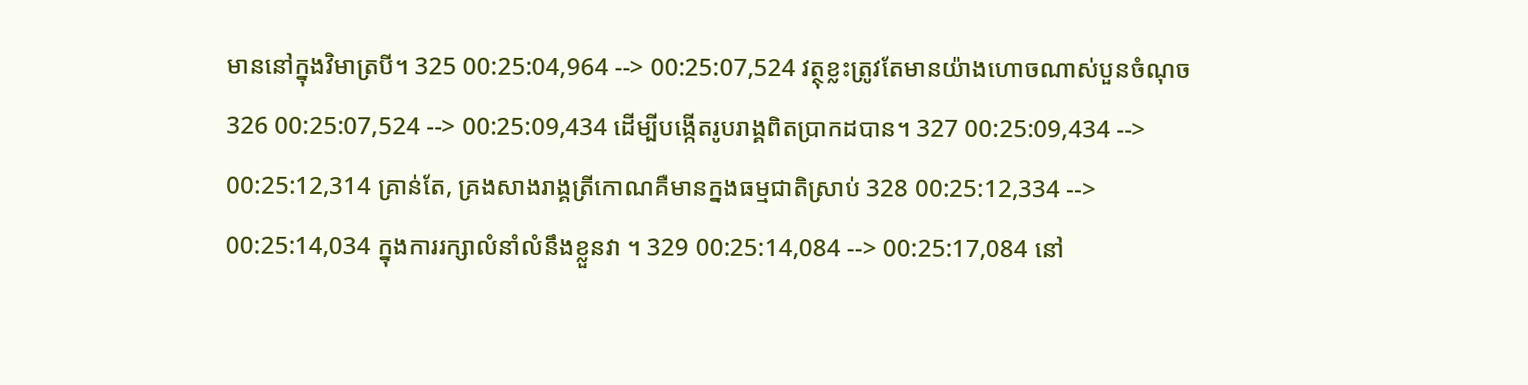មាននៅក្នុងវិមាត្របី។ 325 00:25:04,964 --> 00:25:07,524 វត្ថុខ្លះត្រូវតែមានយ៉ាងហោចណាស់បួនចំណុច 326 00:25:07,524 --> 00:25:09,434 ដើម្បីបង្កើតរូបរាង្គពិតប្រាកដបាន។ 327 00:25:09,434 --> 00:25:12,314 គ្រាន់តែ, គ្រងសាងរាង្គត្រីកោណគឺមានក្នងធម្មជាតិស្រាប់ 328 00:25:12,334 --> 00:25:14,034 ក្នុងការរក្សាលំនាំលំនឹងខ្លួនវា ។ 329 00:25:14,084 --> 00:25:17,084 នៅ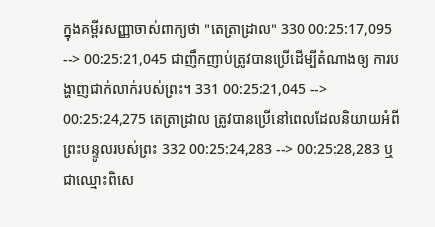ក្នុងគម្ពីរសញ្ញាចាស់ពាក្យថា "តេត្រាដ្រាល" 330 00:25:17,095 --> 00:25:21,045 ជាញឹកញាប់ត្រូវបានប្រើដើម្បីតំណាងឲ្យ ការបង្ហាញជាក់លាក់របស់ព្រះ។ 331 00:25:21,045 --> 00:25:24,275 តេត្រាដ្រាល ត្រូវបានប្រើនៅពេលដែលនិយាយអំពី ព្រះបន្ទូលរបស់ព្រះ 332 00:25:24,283 --> 00:25:28,283 ឬជាឈ្មោះពិសេ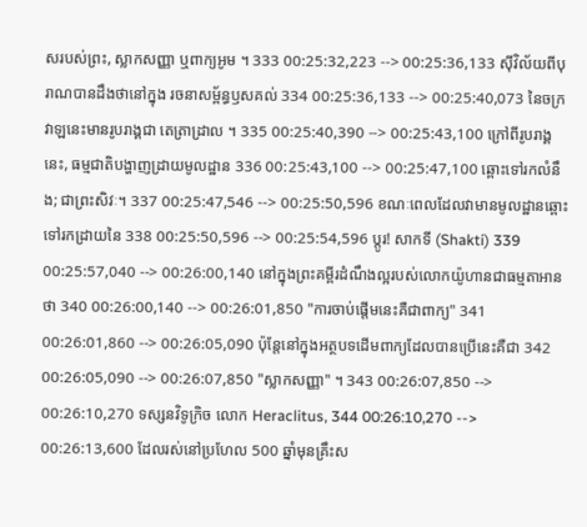សរបស់ព្រះ, ស្លាកសញ្ញា ឬពាក្យអូម ។ 333 00:25:32,223 --> 00:25:36,133 ស៊ីវិល័យពីបុរាណបានដឹងថានៅក្នុង រចនាសម្ព័ន្ធឫសគល់ 334 00:25:36,133 --> 00:25:40,073 នៃចក្រវាឡនេះមានរូបរាង្គជា តេត្រាដ្រាល ។ 335 00:25:40,390 --> 00:25:43,100 ក្រៅពីរូបរាង្គនេះ, ធម្មជាតិបង្ហាញដ្រាយមូលដ្ឋាន 336 00:25:43,100 --> 00:25:47,100 ឆ្ពោះទៅរកលំនឹង; ជាព្រះសិវៈ។ 337 00:25:47,546 --> 00:25:50,596 ខណៈពេលដែលវាមានមូលដ្ឋានឆ្ពោះទៅរកដ្រាយនៃ 338 00:25:50,596 --> 00:25:54,596 ប្តូរ! សាកទី (Shakti) 339 00:25:57,040 --> 00:26:00,140 នៅក្នុងព្រះគម្ពីរដំណឹងល្អរបស់លោកយ៉ូហានជាធម្មតាអានថា 340 00:26:00,140 --> 00:26:01,850 "ការចាប់ផ្តើមនេះគឺជាពាក្យ" 341 00:26:01,860 --> 00:26:05,090 ប៉ុន្តែនៅក្នុងអត្ថបទដើមពាក្យដែលបានប្រើនេះគឺជា 342 00:26:05,090 --> 00:26:07,850 "ស្លាកសញ្ញា" ។ 343 00:26:07,850 --> 00:26:10,270 ទស្សនវិទូក្រិច លោក Heraclitus, 344 00:26:10,270 --> 00:26:13,600 ដែលរស់នៅប្រហែល 500 ឆ្នាំមុនគ្រឹះស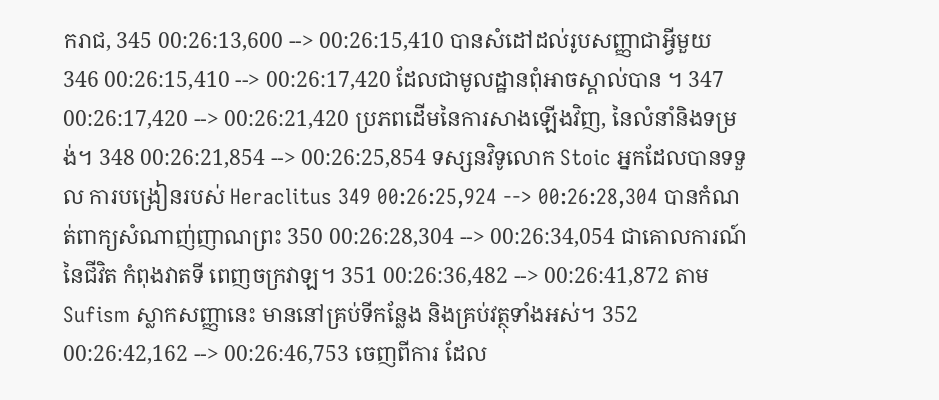ករាជ, 345 00:26:13,600 --> 00:26:15,410 បានសំដៅដល់រូបសញ្ញាជាអ្វីមួយ 346 00:26:15,410 --> 00:26:17,420 ដែលជាមូលដ្ឋានពុំអាចស្គាល់បាន ។ 347 00:26:17,420 --> 00:26:21,420 ប្រភពដើមនៃការសាងឡើងវិញ, នៃលំនាំនិងទម្រង់។ 348 00:26:21,854 --> 00:26:25,854 ទស្សនវិទូលោក Stoic អ្នកដែលបានទទួល ការបង្រៀនរបស់ Heraclitus 349 00:26:25,924 --> 00:26:28,304 បានកំណត់ពាក្យសំណាញ់ញាណព្រះ 350 00:26:28,304 --> 00:26:34,054 ជាគោលការណ៍នៃជីវិត កំពុងវាតទី ពេញចក្រវាឡ។ 351 00:26:36,482 --> 00:26:41,872 តាម Sufism ស្លាកសញ្ញានេះ មាននៅគ្រប់ទីកន្លែង និងគ្រប់វត្ថុទាំងអស់។ 352 00:26:42,162 --> 00:26:46,753 ចេញពីការ ដែល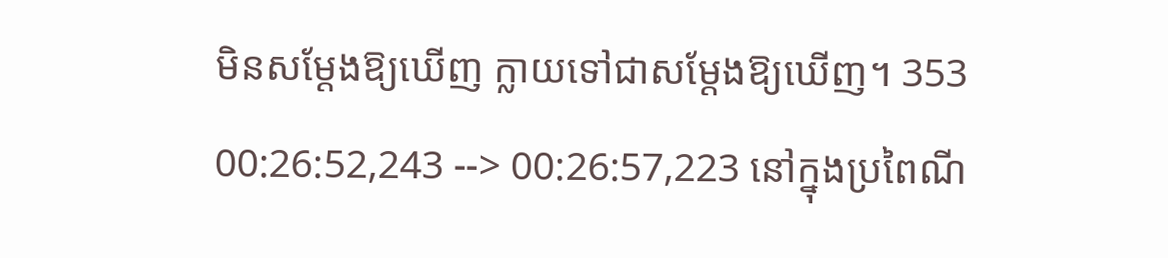មិនសម្ដែងឱ្យឃើញ ក្លាយទៅជាសម្ដែងឱ្យឃើញ។ 353 00:26:52,243 --> 00:26:57,223 នៅក្នុងប្រពៃណី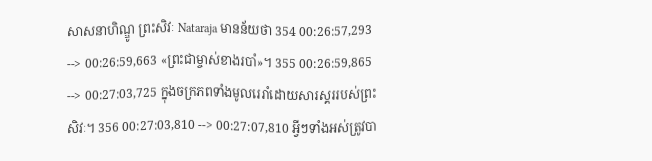សាសនាហិណ្ឌូ ព្រះសិវៈ Nataraja មានន័យថា 354 00:26:57,293 --> 00:26:59,663 «ព្រះជាម្ចាស់ខាងរបាំ»។ 355 00:26:59,865 --> 00:27:03,725 ក្នុងចក្រភពទាំងមូលរេរាំដោយសារស្គររបស់ព្រះសិវៈ។ 356 00:27:03,810 --> 00:27:07,810 អ្វីៗទាំងអស់ត្រូវបា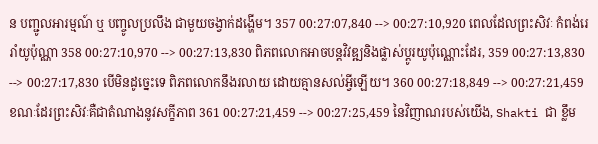ន បញ្ជូលអារម្មណ៍ ឬ បញ្ចូលប្រលឹង ជាមួយចង្វាក់ដង្ហើម។ 357 00:27:07,840 --> 00:27:10,920 ពេលដែលព្រះសិវៈ កំពង់រេរាំយូប៉ុណ្ណា 358 00:27:10,970 --> 00:27:13,830 ពិភពលោកអាចបន្តវិវឌ្ឍនិងផ្លាស់ប្តូរយូប៉ុណ្ណោះដែរ, 359 00:27:13,830 --> 00:27:17,830 បើមិនដូច្នេះទេ ពិភពលោកនឹងរលាយ ដោយគ្មានសល់អ្វីឡើយ។ 360 00:27:18,849 --> 00:27:21,459 ខណៈដែរព្រះសិវៈគឺជាតំណាងនូវសក្ខីភាព 361 00:27:21,459 --> 00:27:25,459 នៃវិញាណរបស់យើង, Shakti ជា ខ្លឹម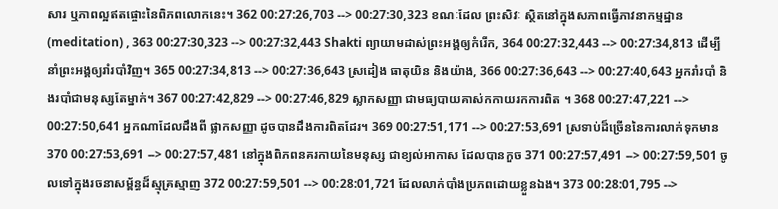សារ ឬភាពល្អឥតផ្ចោះនៃពិភពលោកនេះ។ 362 00:27:26,703 --> 00:27:30,323 ខណៈដែល ព្រះសិវៈ ស្ថិតនៅក្នុងសភាពធ្វើភាវនាកម្មដ្ឋាន(meditation) , 363 00:27:30,323 --> 00:27:32,443 Shakti ព្យាយាមដាស់ព្រះអង្គឲ្យកំរើក, 364 00:27:32,443 --> 00:27:34,813 ដើម្បីនាំព្រះអង្គឲ្យរាំរបាំវិញ។ 365 00:27:34,813 --> 00:27:36,643 ស្រដៀង ធាតុយិន និងយ៉ាង, 366 00:27:36,643 --> 00:27:40,643 អ្នករាំរបាំ និងរបាំជាមនុស្សតែម្នាក់។ 367 00:27:42,829 --> 00:27:46,829 ស្លាកសញ្ញា ជាមធ្យបាយគាស់កកាយរកការពិត ។ 368 00:27:47,221 --> 00:27:50,641 អ្នកណាដែលដឹងពី ផ្លាកសញ្ញា ដូចបានដឹងការពិតដែរ។ 369 00:27:51,171 --> 00:27:53,691 ស្រទាប់ដ៏ច្រើននៃការលាក់ទុកមាន 370 00:27:53,691 --> 00:27:57,481 នៅក្នុងពិភពនគរកាយនៃមនុស្ស ជាខ្យល់អាកាស ដែលបានកួច 371 00:27:57,491 --> 00:27:59,501 ចូលទៅក្នុងរចនាសម្ព័ន្ធដ៏ស្មុគ្រស្មាញ 372 00:27:59,501 --> 00:28:01,721 ដែលលាក់បាំងប្រភពដោយខ្លួនឯង។ 373 00:28:01,795 -->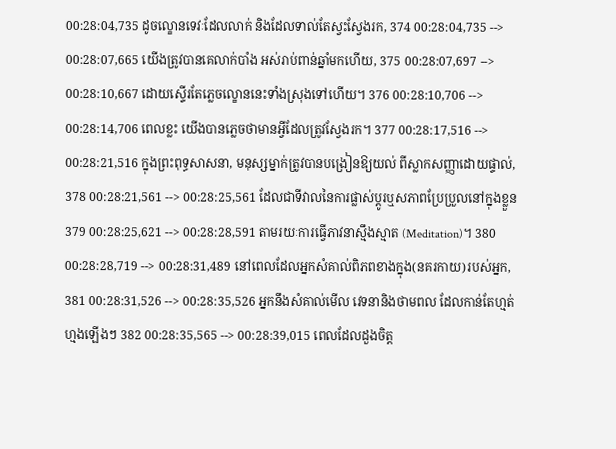00:28:04,735 ដូចល្ខោនទេវៈដែលលាក់ និងដែលទាល់តែស្វះស្វែងរក, 374 00:28:04,735 --> 00:28:07,665 យើងត្រូវបានគេលាក់បាំង អស់រាប់ពាន់ឆ្នាំមកហើយ, 375 00:28:07,697 --> 00:28:10,667 ដោយស្ទើរតែភ្លេចល្ខោននេះទាំងស្រុងទៅហើយ។ 376 00:28:10,706 --> 00:28:14,706 ពេលខ្លះ យើងបានភ្លេចថាមានអ្វីដែលត្រូវស្វែងរក។ 377 00:28:17,516 --> 00:28:21,516 ក្នុងព្រះពុទ្ធសាសនា, មនុស្សម្នាក់ត្រូវបានបង្រៀនឱ្យយល់ ពីស្លាកសញ្ញាដោយផ្ទាល់, 378 00:28:21,561 --> 00:28:25,561 ដែលជាទីវាលនៃការផ្លាស់ប្តូរឬសភាពប្រែប្រួលនៅក្នុងខ្លួន 379 00:28:25,621 --> 00:28:28,591 តាមរយៈការធ្វើភាវនាស្មឹងស្មាត (Meditation)។ 380 00:28:28,719 --> 00:28:31,489 នៅពេលដែលអ្នកសំគាល់ពិភពខាងក្នុង(នគរកាយ)របស់អ្នក, 381 00:28:31,526 --> 00:28:35,526 អ្នកនឹងសំគាល់មើល វេទនានិងថាមពល ដែលកាន់តែហ្មត់ហ្មងឡើងៗ 382 00:28:35,565 --> 00:28:39,015 ពេលដែលដួងចិត្ត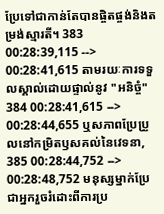ប្រែទៅជាកាន់តែបានផ្ចិតផ្ចង់និងតម្រង់ស្មារតី។ 383 00:28:39,115 --> 00:28:41,615 តាមរយៈការទទួលស្គាល់ដោយផ្ទាល់នូវ "អនិច្ចំ" 384 00:28:41,615 --> 00:28:44,655 ឬសភាពប្រែប្រួលនៅកម្រិតឫសគល់នៃវេទនា, 385 00:28:44,752 --> 00:28:48,752 មនុស្សម្នាក់ប្រែជាអ្នករួចរំដោះពីការប្រ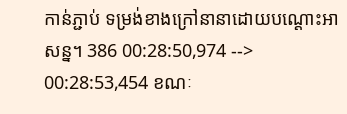កាន់ភ្ជាប់ ទម្រង់ខាងក្រៅនានាដោយបណ្ដោះអាសន្ន។ 386 00:28:50,974 --> 00:28:53,454 ខណៈ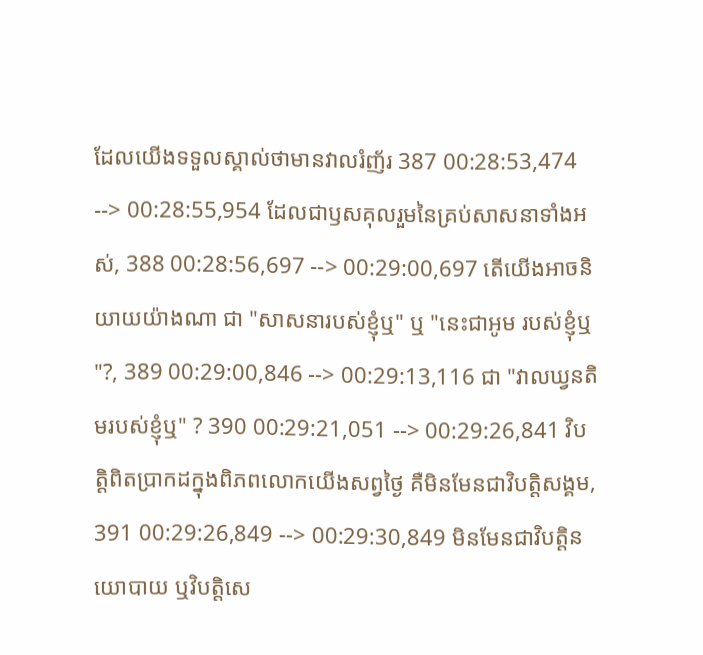ដែលយើងទទួលស្គាល់ថាមានវាលរំញ័រ 387 00:28:53,474 --> 00:28:55,954 ដែលជាឫសគុលរួមនៃគ្រប់សាសនាទាំងអស់, 388 00:28:56,697 --> 00:29:00,697 តើយើងអាចនិយាយយ៉ាងណា ជា "សាសនារបស់ខ្ញុំឬ" ឬ "នេះជាអូម របស់ខ្ញុំឬ "?, 389 00:29:00,846 --> 00:29:13,116 ជា "វាលឃ្វនតិមរបស់ខ្ញុំឬ" ? 390 00:29:21,051 --> 00:29:26,841 វិបត្តិពិតប្រាកដក្នុងពិភពលោកយើងសព្វថ្ងៃ គឺមិនមែនជាវិបត្តិសង្គម, 391 00:29:26,849 --> 00:29:30,849 មិនមែនជាវិបត្តិនយោបាយ ឬវិបត្តិសេ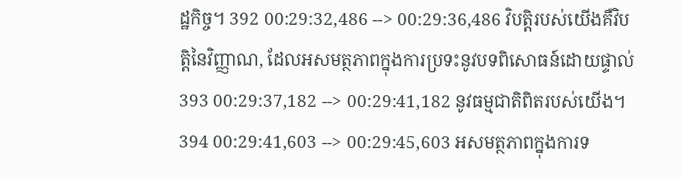ដ្ឋកិច្ច។ 392 00:29:32,486 --> 00:29:36,486 វិបត្តិរបស់យើងគឺវិបត្តិនៃវិញ្ញាណ, ដែលអសមត្ថភាពក្នុងការប្រទះនូវបទពិសោធន៍ដោយផ្ទាល់ 393 00:29:37,182 --> 00:29:41,182 នូវធម្មជាតិពិតរបស់យើង។ 394 00:29:41,603 --> 00:29:45,603 អសមត្ថភាពក្នុងការទ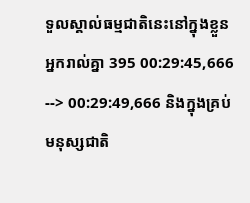ទួលស្គាល់ធម្មជាតិនេះនៅក្នុងខ្លួនអ្នករាល់គ្នា 395 00:29:45,666 --> 00:29:49,666 និងក្នុងគ្រប់មនុស្សជាតិ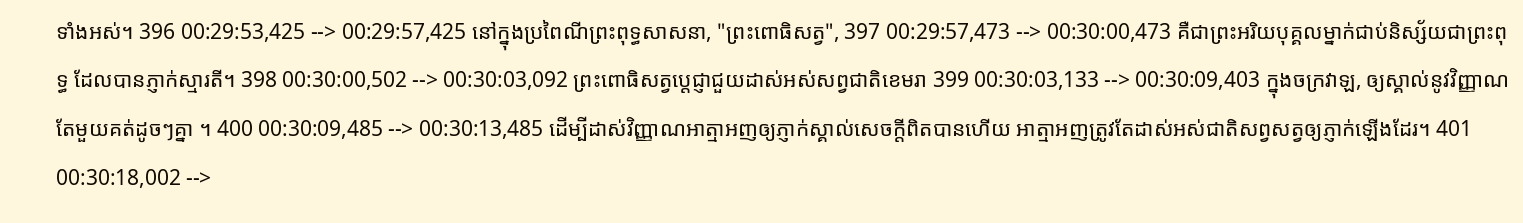ទាំងអស់។ 396 00:29:53,425 --> 00:29:57,425 នៅក្នុងប្រពៃណីព្រះពុទ្ធសាសនា, "ព្រះពោធិសត្វ", 397 00:29:57,473 --> 00:30:00,473 គឺជាព្រះអរិយបុគ្គលម្នាក់ជាប់និស្ស័យជាព្រះពុទ្ធ ដែលបានភ្ញាក់ស្មារតី។ 398 00:30:00,502 --> 00:30:03,092 ព្រះពោធិសត្វប្តេជ្ញាជួយដាស់អស់សព្វជាតិខេមរា 399 00:30:03,133 --> 00:30:09,403 ក្នុងចក្រវាឡ, ឲ្យស្គាល់នូវវិញ្ញាណតែមួយគត់ដូចៗគ្នា ។ 400 00:30:09,485 --> 00:30:13,485 ដើម្បីដាស់វិញ្ញាណអាត្មាអញឲ្យភ្ញាក់ស្គាល់សេចក្តីពិតបានហើយ អាត្មាអញត្រូវតែដាស់អស់ជាតិសព្វសត្វឲ្យភ្ញាក់ឡើងដែរ។ 401 00:30:18,002 -->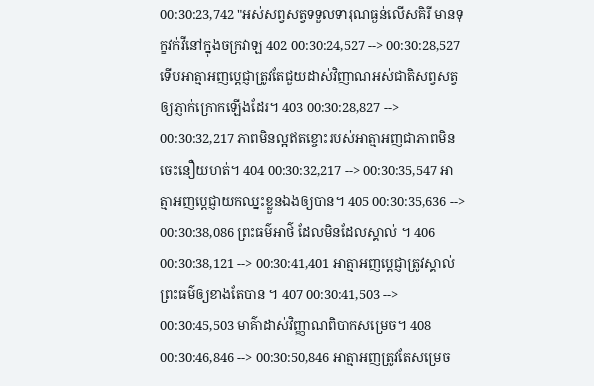00:30:23,742 "អស់សព្វសត្វទទួលទារុណធ្ងន់លើសគិរី មានទុក្ខវក់វីនៅក្នុងចក្រវាឡ 402 00:30:24,527 --> 00:30:28,527 ទើបអាត្មាអញប្តេជ្ញាត្រូវតែជួយដាស់វិញាណអស់ជាតិសព្វសត្វឲ្យភ្ញាក់ក្រោកឡើងដែរ។ 403 00:30:28,827 --> 00:30:32,217 ភាពមិនល្អឥតខ្ចោះរបស់អាត្មាអញជាភាពមិនចេះនឿយហត់។ 404 00:30:32,217 --> 00:30:35,547 អាត្មាអញប្តេជ្ញាយកឈ្នះខ្លួនឯងឲ្យបាន។ 405 00:30:35,636 --> 00:30:38,086 ព្រះធម៌អាថ៌ ដែលមិនដែលស្គាល់ ។ 406 00:30:38,121 --> 00:30:41,401 អាត្មាអញប្តេជ្ញាត្រូវស្គាល់ព្រះធម៌ឲ្យខាងតែបាន ។ 407 00:30:41,503 --> 00:30:45,503 មាគ៌ាដាស់វិញ្ញាណពិបាកសម្រេច។ 408 00:30:46,846 --> 00:30:50,846 អាត្មាអញត្រូវតែសម្រេច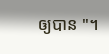ឲ្យបាន "។